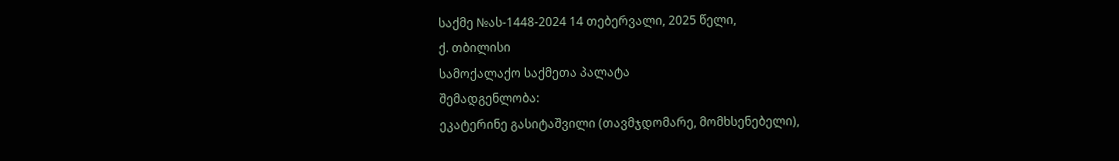საქმე №ას-1448-2024 14 თებერვალი, 2025 წელი,
ქ. თბილისი
სამოქალაქო საქმეთა პალატა
შემადგენლობა:
ეკატერინე გასიტაშვილი (თავმჯდომარე, მომხსენებელი),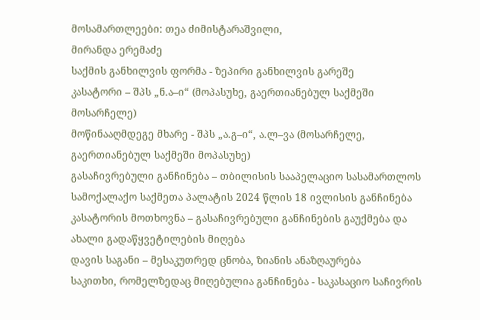მოსამართლეები: თეა ძიმისტარაშვილი,
მირანდა ერემაძე
საქმის განხილვის ფორმა - ზეპირი განხილვის გარეშე
კასატორი – შპს „ნ.ა–ი“ (მოპასუხე, გაერთიანებულ საქმეში მოსარჩელე)
მოწინააღმდეგე მხარე - შპს „ა.გ–ი“, ა.ლ–ვა (მოსარჩელე, გაერთიანებულ საქმეში მოპასუხე)
გასაჩივრებული განჩინება – თბილისის სააპელაციო სასამართლოს სამოქალაქო საქმეთა პალატის 2024 წლის 18 ივლისის განჩინება
კასატორის მოთხოვნა – გასაჩივრებული განჩინების გაუქმება და ახალი გადაწყვეტილების მიღება
დავის საგანი – მესაკუთრედ ცნობა, ზიანის ანაზღაურება
საკითხი, რომელზედაც მიღებულია განჩინება - საკასაციო საჩივრის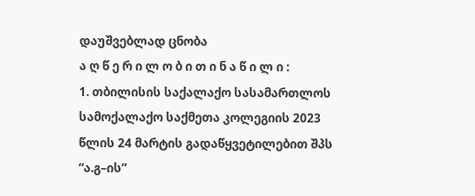დაუშვებლად ცნობა
ა ღ წ ე რ ი ლ ო ბ ი თ ი ნ ა წ ი ლ ი :
1. თბილისის საქალაქო სასამართლოს სამოქალაქო საქმეთა კოლეგიის 2023 წლის 24 მარტის გადაწყვეტილებით შპს “ა.გ–ის”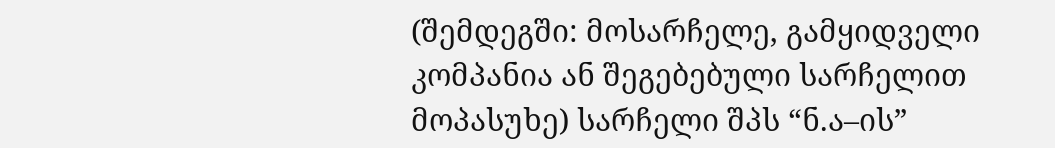(შემდეგში: მოსარჩელე, გამყიდველი კომპანია ან შეგებებული სარჩელით მოპასუხე) სარჩელი შპს “ნ.ა–ის”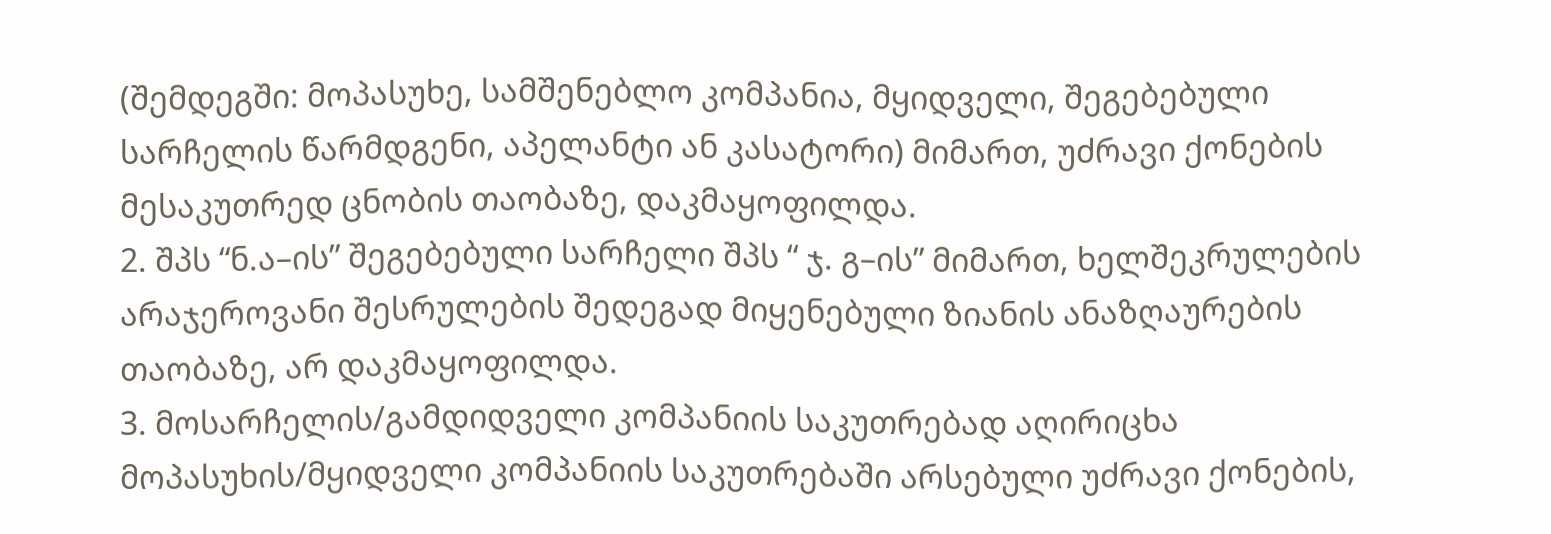(შემდეგში: მოპასუხე, სამშენებლო კომპანია, მყიდველი, შეგებებული სარჩელის წარმდგენი, აპელანტი ან კასატორი) მიმართ, უძრავი ქონების მესაკუთრედ ცნობის თაობაზე, დაკმაყოფილდა.
2. შპს “ნ.ა–ის” შეგებებული სარჩელი შპს “ ჯ. გ–ის” მიმართ, ხელშეკრულების არაჯეროვანი შესრულების შედეგად მიყენებული ზიანის ანაზღაურების თაობაზე, არ დაკმაყოფილდა.
3. მოსარჩელის/გამდიდველი კომპანიის საკუთრებად აღირიცხა მოპასუხის/მყიდველი კომპანიის საკუთრებაში არსებული უძრავი ქონების,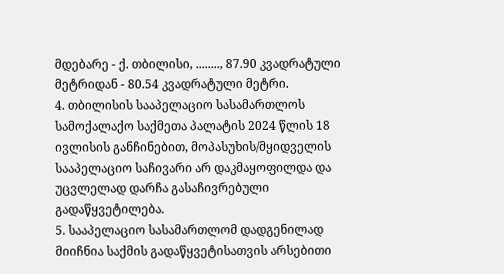მდებარე - ქ. თბილისი, ........, 87.90 კვადრატული მეტრიდან - 80.54 კვადრატული მეტრი.
4. თბილისის სააპელაციო სასამართლოს სამოქალაქო საქმეთა პალატის 2024 წლის 18 ივლისის განჩინებით, მოპასუხის/მყიდველის სააპელაციო საჩივარი არ დაკმაყოფილდა და უცვლელად დარჩა გასაჩივრებული გადაწყვეტილება.
5. სააპელაციო სასამართლომ დადგენილად მიიჩნია საქმის გადაწყვეტისათვის არსებითი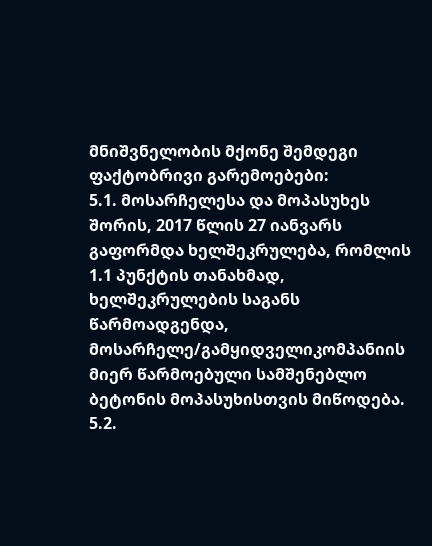მნიშვნელობის მქონე შემდეგი ფაქტობრივი გარემოებები:
5.1. მოსარჩელესა და მოპასუხეს შორის, 2017 წლის 27 იანვარს გაფორმდა ხელშეკრულება, რომლის 1.1 პუნქტის თანახმად, ხელშეკრულების საგანს წარმოადგენდა, მოსარჩელე/გამყიდველიკომპანიის მიერ წარმოებული სამშენებლო ბეტონის მოპასუხისთვის მიწოდება.
5.2.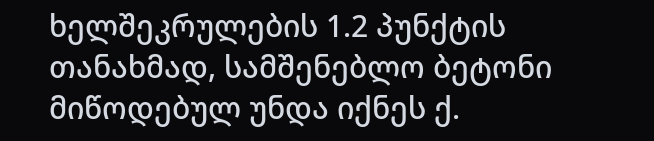ხელშეკრულების 1.2 პუნქტის თანახმად, სამშენებლო ბეტონი მიწოდებულ უნდა იქნეს ქ.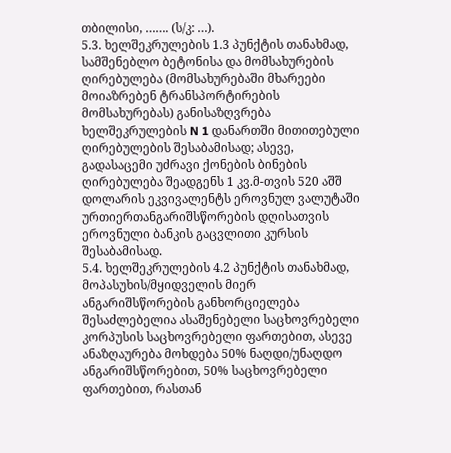თბილისი, ……. (ს/კ: …).
5.3. ხელშეკრულების 1.3 პუნქტის თანახმად, სამშენებლო ბეტონისა და მომსახურების ღირებულება (მომსახურებაში მხარეები მოიაზრებენ ტრანსპორტირების მომსახურებას) განისაზღვრება ხელშეკრულების N 1 დანართში მითითებული ღირებულების შესაბამისად; ასევე, გადასაცემი უძრავი ქონების ბინების ღირებულება შეადგენს 1 კვ.მ-თვის 520 აშშ დოლარის ეკვივალენტს ეროვნულ ვალუტაში ურთიერთანგარიშსწორების დღისათვის ეროვნული ბანკის გაცვლითი კურსის შესაბამისად.
5.4. ხელშეკრულების 4.2 პუნქტის თანახმად, მოპასუხის/მყიდველის მიერ ანგარიშსწორების განხორციელება შესაძლებელია ასაშენებელი საცხოვრებელი კორპუსის საცხოვრებელი ფართებით, ასევე ანაზღაურება მოხდება 50% ნაღდი/უნაღდო ანგარიშსწორებით, 50% საცხოვრებელი ფართებით, რასთან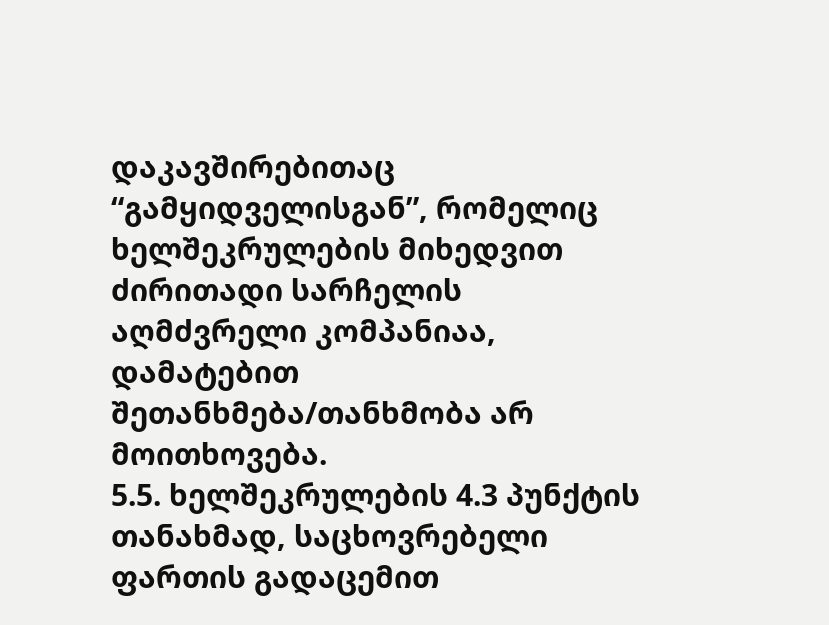დაკავშირებითაც “გამყიდველისგან”, რომელიც ხელშეკრულების მიხედვით ძირითადი სარჩელის აღმძვრელი კომპანიაა, დამატებით შეთანხმება/თანხმობა არ მოითხოვება.
5.5. ხელშეკრულების 4.3 პუნქტის თანახმად, საცხოვრებელი ფართის გადაცემით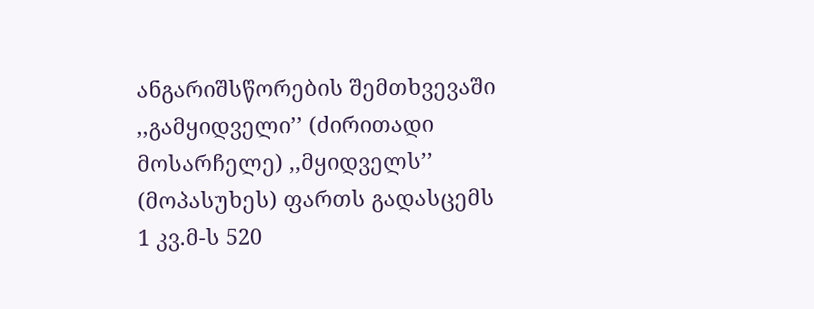ანგარიშსწორების შემთხვევაში ,,გამყიდველი’’ (ძირითადი მოსარჩელე) ,,მყიდველს’’ (მოპასუხეს) ფართს გადასცემს 1 კვ.მ-ს 520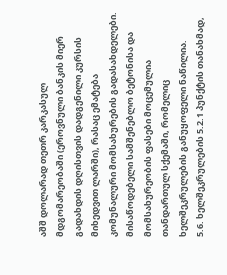აშშ დოლარად თეთრ კარკასულ მდგომარეობაში (ეროვნული ბანკის მიერ გადახდის დღისთვის დადგენილი კურსის მიხედვით ლარში), რასაც ემატება კომუნალური მომსახურების გადასახდელები. მისაწოდებელი სამშენებლო ბეტონისა და მომსახურეობის ფასები მოცემულია თანდართულ სქემაში, რომელიც ხელშეკრულების განუყოფელი ნაწილია.
5.6. ხელშეკრულების 5.2.1 პუნქტის თანახმად,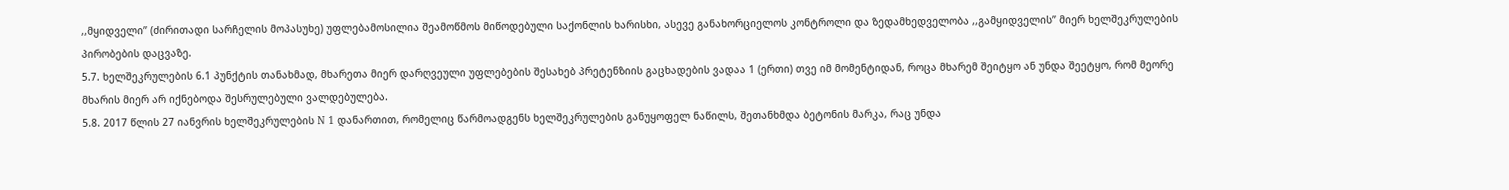,,მყიდველი’’ (ძირითადი სარჩელის მოპასუხე) უფლებამოსილია შეამოწმოს მიწოდებული საქონლის ხარისხი, ასევე განახორციელოს კონტროლი და ზედამხედველობა ,,გამყიდველის’’ მიერ ხელშეკრულების პირობების დაცვაზე.
5.7. ხელშეკრულების 6.1 პუნქტის თანახმად, მხარეთა მიერ დარღვეული უფლებების შესახებ პრეტენზიის გაცხადების ვადაა 1 (ერთი) თვე იმ მომენტიდან, როცა მხარემ შეიტყო ან უნდა შეეტყო, რომ მეორე მხარის მიერ არ იქნებოდა შესრულებული ვალდებულება.
5.8. 2017 წლის 27 იანვრის ხელშეკრულების N 1 დანართით, რომელიც წარმოადგენს ხელშეკრულების განუყოფელ ნაწილს, შეთანხმდა ბეტონის მარკა, რაც უნდა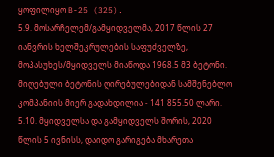ყოფილიყო B-25 (325).
5.9. მოსარჩელემ/გამყიდველმა, 2017 წლის 27 იანვრის ხელშეკრულების საფუძველზე, მოპასუხეს/მყიდველს მიაწოდა 1968.5 მ3 ბეტონი. მიღებული ბეტონის ღირებულებიდან სამშენებლო კომპანიის მიერ გადახდილია - 141 855.50 ლარი.
5.10. მყიდველსა და გამყიდველს შორის, 2020 წლის 5 ივნისს, დაიდო გარიგება მხარეთა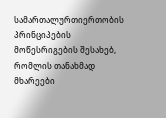სამართალურთიერთობის პრინციპების მოწესრიგების შესახებ, რომლის თანახმად მხარეები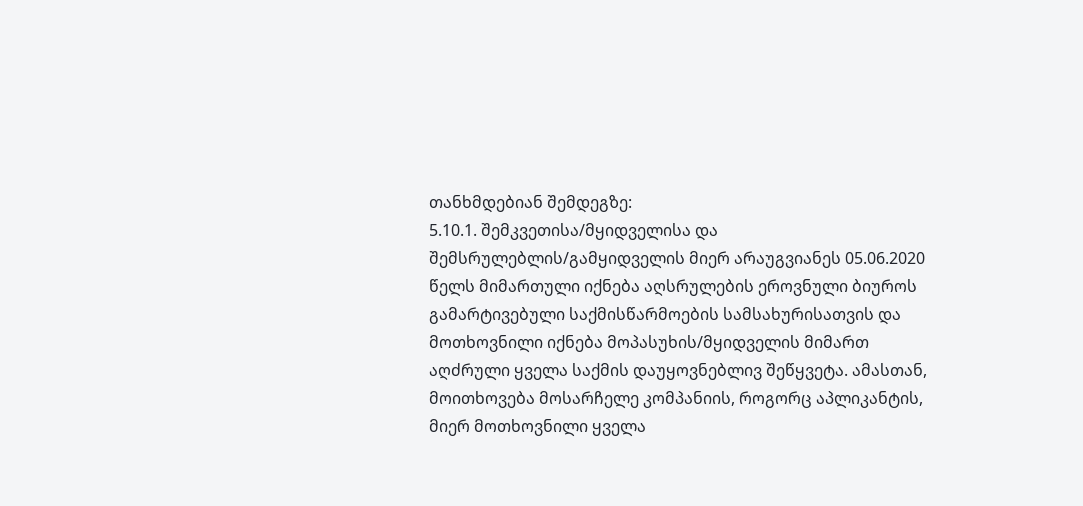თანხმდებიან შემდეგზე:
5.10.1. შემკვეთისა/მყიდველისა და შემსრულებლის/გამყიდველის მიერ არაუგვიანეს 05.06.2020 წელს მიმართული იქნება აღსრულების ეროვნული ბიუროს გამარტივებული საქმისწარმოების სამსახურისათვის და მოთხოვნილი იქნება მოპასუხის/მყიდველის მიმართ აღძრული ყველა საქმის დაუყოვნებლივ შეწყვეტა. ამასთან, მოითხოვება მოსარჩელე კომპანიის, როგორც აპლიკანტის, მიერ მოთხოვნილი ყველა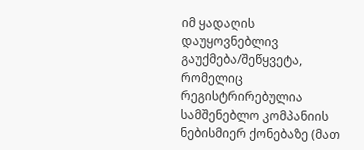იმ ყადაღის დაუყოვნებლივ გაუქმება/შეწყვეტა, რომელიც რეგისტრირებულია სამშენებლო კომპანიის ნებისმიერ ქონებაზე (მათ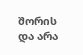შორის და არა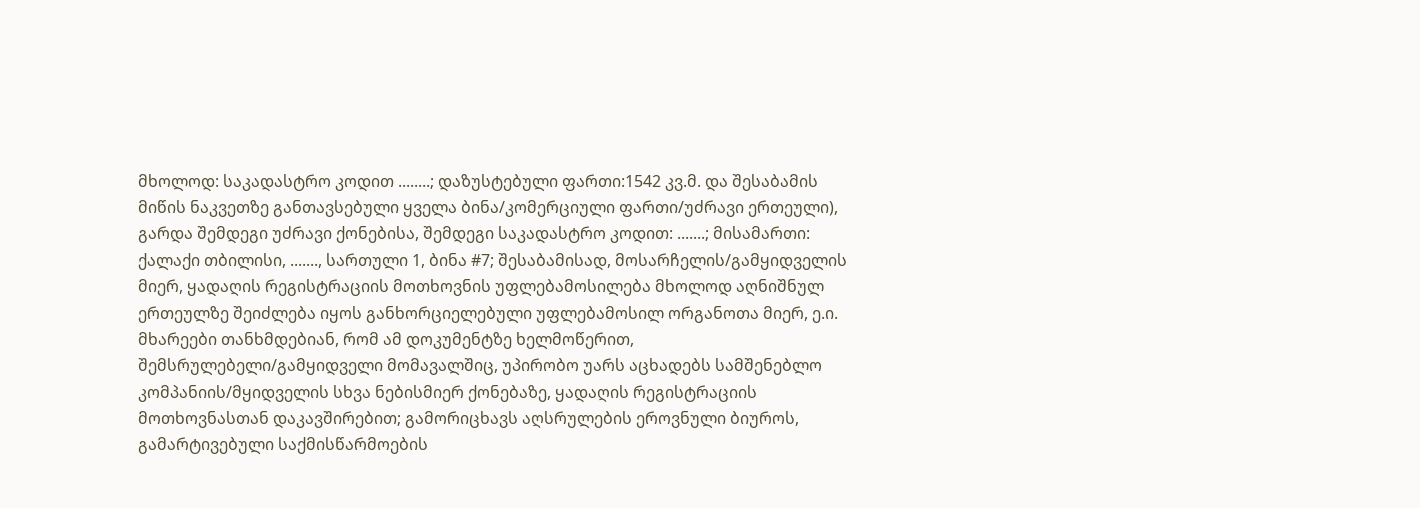მხოლოდ: საკადასტრო კოდით ........; დაზუსტებული ფართი:1542 კვ.მ. და შესაბამის მიწის ნაკვეთზე განთავსებული ყველა ბინა/კომერციული ფართი/უძრავი ერთეული), გარდა შემდეგი უძრავი ქონებისა, შემდეგი საკადასტრო კოდით: .......; მისამართი: ქალაქი თბილისი, ......., სართული 1, ბინა #7; შესაბამისად, მოსარჩელის/გამყიდველის მიერ, ყადაღის რეგისტრაციის მოთხოვნის უფლებამოსილება მხოლოდ აღნიშნულ ერთეულზე შეიძლება იყოს განხორციელებული უფლებამოსილ ორგანოთა მიერ, ე.ი. მხარეები თანხმდებიან, რომ ამ დოკუმენტზე ხელმოწერით, შემსრულებელი/გამყიდველი მომავალშიც, უპირობო უარს აცხადებს სამშენებლო კომპანიის/მყიდველის სხვა ნებისმიერ ქონებაზე, ყადაღის რეგისტრაციის მოთხოვნასთან დაკავშირებით; გამორიცხავს აღსრულების ეროვნული ბიუროს, გამარტივებული საქმისწარმოების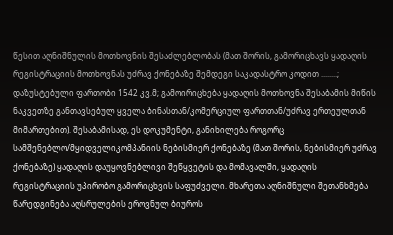წესით აღნიშნულის მოთხოვნის შესაძლებლობას (მათ შორის, გამორიცხავს ყადაღის რეგისტრაციის მოთხოვნას უძრავ ქონებაზე შემდეგი საკადასტრო კოდით ........; დაზუსტებული ფართობი 1542 კვ.მ; გამოირიცხება ყადაღის მოთხოვნა შესაბამის მიწის ნაკვეთზე განთავსებულ ყველა ბინასთან/კომერციულ ფართთან/უძრავ ერთეულთან მიმართებით). შესაბამისად, ეს დოკუმენტი, განიხილება როგორც სამშენებლო/მყიდველიკომპანიის ნებისმიერ ქონებაზე (მათ შორის, ნებისმიერ უძრავ ქონებაზე) ყადაღის დაუყოვნებლივი შეწყვეტის და მომავალში, ყადაღის რეგისტრაციის უპირობო გამორიცხვის საფუძველი. მხარეთა აღნიშნული შეთანხმება წარედგინება აღსრულების ეროვნულ ბიუროს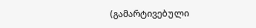(გამარტივებული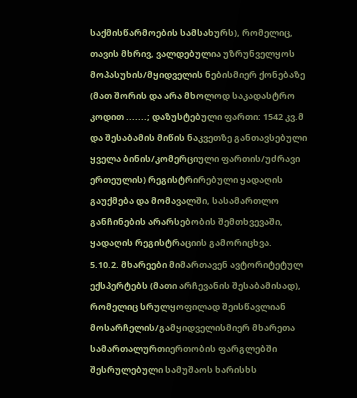საქმისწარმოების სამსახურს), რომელიც, თავის მხრივ, ვალდებულია უზრუნველყოს მოპასუხის/მყიდველის ნებისმიერ ქონებაზე (მათ შორის და არა მხოლოდ საკადასტრო კოდით .......; დაზუსტებული ფართი: 1542 კვ.მ და შესაბამის მიწის ნაკვეთზე განთავსებული ყველა ბინის/კომერციული ფართის/უძრავი ერთეულის) რეგისტრირებული ყადაღის გაუქმება და მომავალში, სასამართლო განჩინების არარსებობის შემთხვევაში, ყადაღის რეგისტრაციის გამორიცხვა.
5.10.2. მხარეები მიმართავენ ავტორიტეტულ ექსპერტებს (მათი არჩევანის შესაბამისად), რომელიც სრულყოფილად შეისწავლიან მოსარჩელის/გამყიდველისმიერ მხარეთა სამართალურთიერთობის ფარგლებში შესრულებული სამუშაოს ხარისხს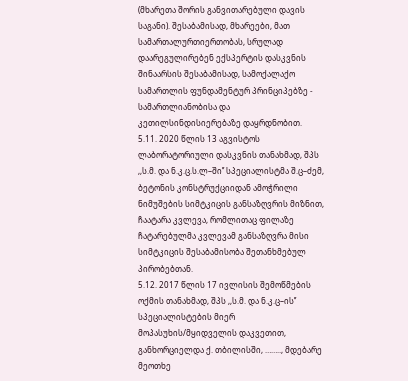(მხარეთა შორის განვითარებული დავის საგანი). შესაბამისად, მხარეები, მათ სამართალურთიერთობას, სრულად დაარეგულირებენ ექსპერტის დასკვნის შინაარსის შესაბამისად, სამოქალაქო სამართლის ფუნდამენტურ პრინციპებზე - სამართლიანობისა და კეთილსინდისიერებაზე დაყრდნობით.
5.11. 2020 წლის 13 აგვისტოს ლაბორატორიული დასკვნის თანახმად, შპს ,,ს.მ. და ნ.კ.ც.ს.ლ–ში’’ სპეციალისტმა შ.ც–ძემ, ბეტონის კონსტრუქციიდან ამოჭრილი ნიმუშების სიმტკიცის განსაზღვრის მიზნით, ჩაატარა კვლევა, რომლითაც ფილაზე ჩატარებულმა კვლევამ განსაზღვრა მისი სიმტკიცის შესაბამისობა შეთანხმებულ პირობებთან.
5.12. 2017 წლის 17 ივლისის შემოწმების ოქმის თანახმად, შპს ,,ს.მ. და ნ.კ.ც–ის’’ სპეციალისტების მიერ მოპასუხის/მყიდველის დაკვეთით, განხორციელდა ქ. თბილისში, …….., მდებარე მეოთხე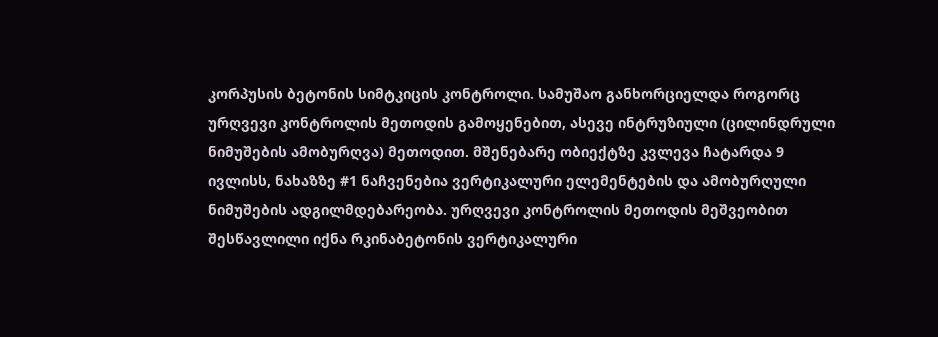კორპუსის ბეტონის სიმტკიცის კონტროლი. სამუშაო განხორციელდა როგორც ურღვევი კონტროლის მეთოდის გამოყენებით, ასევე ინტრუზიული (ცილინდრული ნიმუშების ამობურღვა) მეთოდით. მშენებარე ობიექტზე კვლევა ჩატარდა 9 ივლისს, ნახაზზე #1 ნაჩვენებია ვერტიკალური ელემენტების და ამობურღული ნიმუშების ადგილმდებარეობა. ურღვევი კონტროლის მეთოდის მეშვეობით შესწავლილი იქნა რკინაბეტონის ვერტიკალური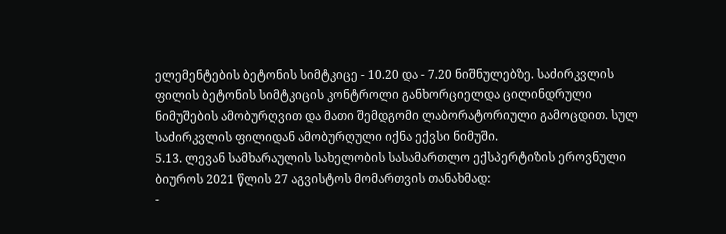ელემენტების ბეტონის სიმტკიცე - 10.20 და - 7.20 ნიშნულებზე. საძირკვლის ფილის ბეტონის სიმტკიცის კონტროლი განხორციელდა ცილინდრული ნიმუშების ამობურღვით და მათი შემდგომი ლაბორატორიული გამოცდით. სულ საძირკვლის ფილიდან ამობურღული იქნა ექვსი ნიმუში.
5.13. ლევან სამხარაულის სახელობის სასამართლო ექსპერტიზის ეროვნული ბიუროს 2021 წლის 27 აგვისტოს მომართვის თანახმად:
-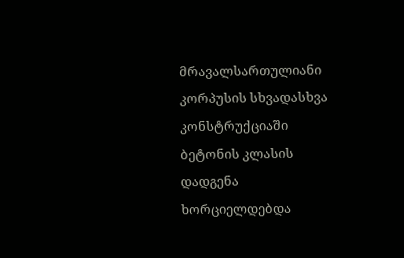მრავალსართულიანი კორპუსის სხვადასხვა კონსტრუქციაში ბეტონის კლასის დადგენა ხორციელდებდა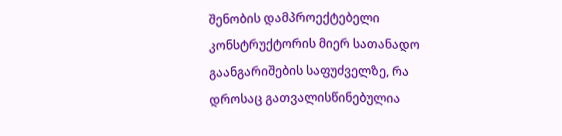შენობის დამპროექტებელი კონსტრუქტორის მიერ სათანადო გაანგარიშების საფუძველზე, რა დროსაც გათვალისწინებულია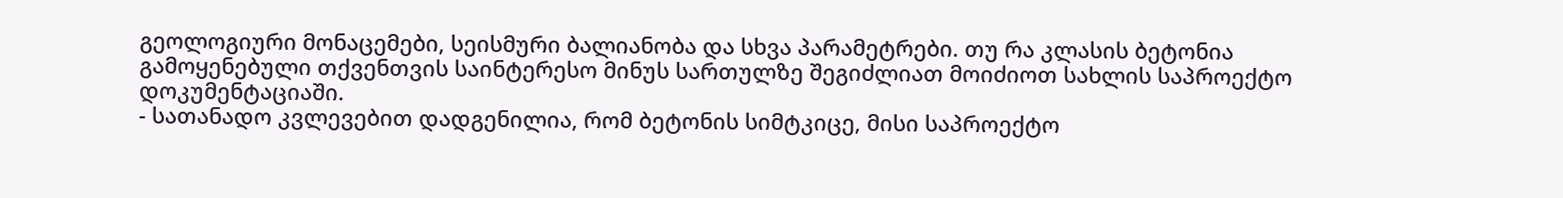გეოლოგიური მონაცემები, სეისმური ბალიანობა და სხვა პარამეტრები. თუ რა კლასის ბეტონია გამოყენებული თქვენთვის საინტერესო მინუს სართულზე შეგიძლიათ მოიძიოთ სახლის საპროექტო დოკუმენტაციაში.
- სათანადო კვლევებით დადგენილია, რომ ბეტონის სიმტკიცე, მისი საპროექტო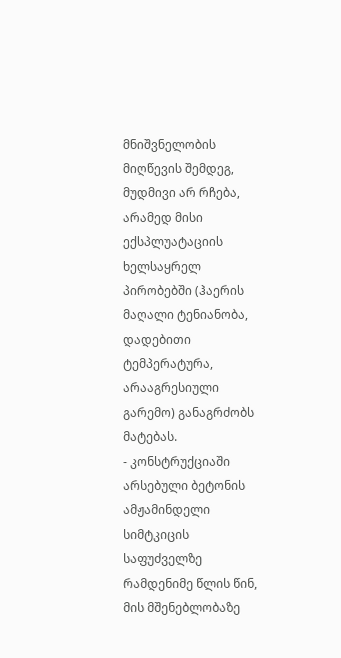მნიშვნელობის მიღწევის შემდეგ, მუდმივი არ რჩება, არამედ მისი ექსპლუატაციის ხელსაყრელ პირობებში (ჰაერის მაღალი ტენიანობა, დადებითი ტემპერატურა, არააგრესიული გარემო) განაგრძობს მატებას.
- კონსტრუქციაში არსებული ბეტონის ამჟამინდელი სიმტკიცის საფუძველზე რამდენიმე წლის წინ, მის მშენებლობაზე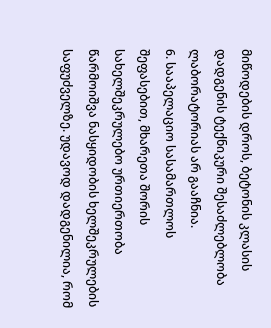მიწოდების დროს, ბეტონის კლასის დადგენის ტექნიკური შესაძლებლობა ლაბორატორიას არ გააჩნია.
6. სააპელაციო სასამართლოს შეფასებით, მხარეთა შორის სახელშეკრულებო ურთიერთობა წარმოიშვა ნასყიდობის ხელშეკრულების საფუძველზე. უდავოდ დადგენილია, რომ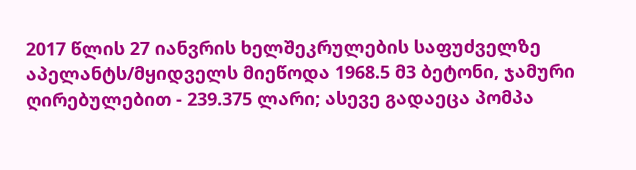2017 წლის 27 იანვრის ხელშეკრულების საფუძველზე აპელანტს/მყიდველს მიეწოდა 1968.5 მ3 ბეტონი, ჯამური ღირებულებით - 239.375 ლარი; ასევე გადაეცა პომპა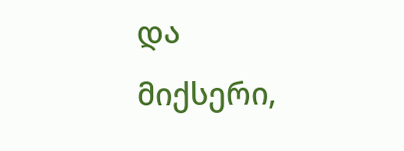და მიქსერი,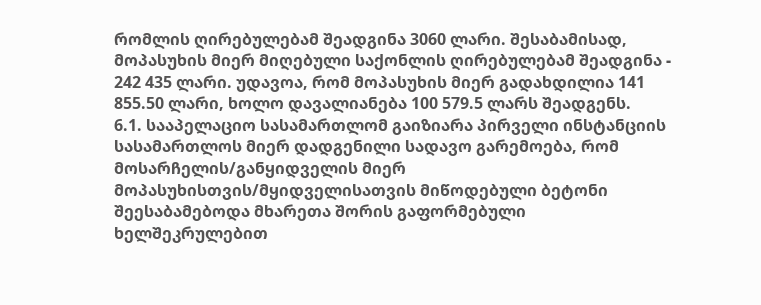რომლის ღირებულებამ შეადგინა 3060 ლარი. შესაბამისად, მოპასუხის მიერ მიღებული საქონლის ღირებულებამ შეადგინა - 242 435 ლარი. უდავოა, რომ მოპასუხის მიერ გადახდილია 141 855.50 ლარი, ხოლო დავალიანება 100 579.5 ლარს შეადგენს.
6.1. სააპელაციო სასამართლომ გაიზიარა პირველი ინსტანციის სასამართლოს მიერ დადგენილი სადავო გარემოება, რომ მოსარჩელის/განყიდველის მიერ მოპასუხისთვის/მყიდველისათვის მიწოდებული ბეტონი შეესაბამებოდა მხარეთა შორის გაფორმებული ხელშეკრულებით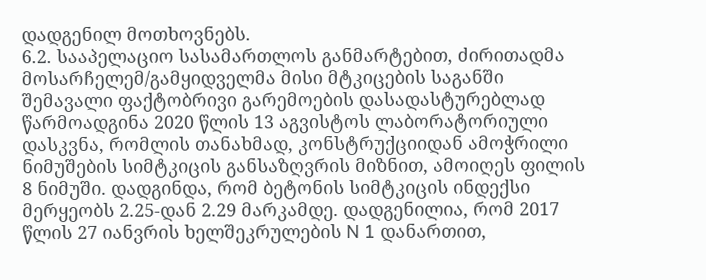დადგენილ მოთხოვნებს.
6.2. სააპელაციო სასამართლოს განმარტებით, ძირითადმა მოსარჩელემ/გამყიდველმა მისი მტკიცების საგანში შემავალი ფაქტობრივი გარემოების დასადასტურებლად წარმოადგინა 2020 წლის 13 აგვისტოს ლაბორატორიული დასკვნა, რომლის თანახმად, კონსტრუქციიდან ამოჭრილი ნიმუშების სიმტკიცის განსაზღვრის მიზნით, ამოიღეს ფილის 8 ნიმუში. დადგინდა, რომ ბეტონის სიმტკიცის ინდექსი მერყეობს 2.25-დან 2.29 მარკამდე. დადგენილია, რომ 2017 წლის 27 იანვრის ხელშეკრულების N 1 დანართით,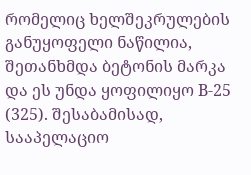რომელიც ხელშეკრულების განუყოფელი ნაწილია, შეთანხმდა ბეტონის მარკა და ეს უნდა ყოფილიყო B-25 (325). შესაბამისად, სააპელაციო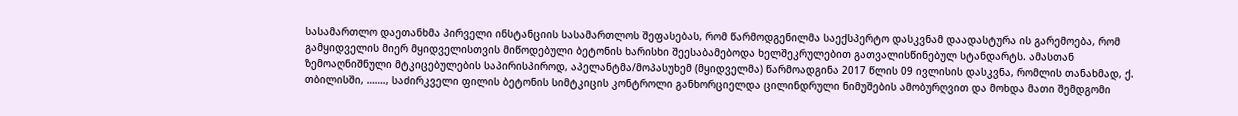სასამართლო დაეთანხმა პირველი ინსტანციის სასამართლოს შეფასებას, რომ წარმოდგენილმა საექსპერტო დასკვნამ დაადასტურა ის გარემოება, რომ გამყიდველის მიერ მყიდველისთვის მიწოდებული ბეტონის ხარისხი შეესაბამებოდა ხელშეკრულებით გათვალისწინებულ სტანდარტს. ამასთან ზემოაღნიშნული მტკიცებულების საპირისპიროდ, აპელანტმა/მოპასუხემ (მყიდველმა) წარმოადგინა 2017 წლის 09 ივლისის დასკვნა, რომლის თანახმად, ქ. თბილისში, ……., საძირკველი ფილის ბეტონის სიმტკიცის კონტროლი განხორციელდა ცილინდრული ნიმუშების ამობურღვით და მოხდა მათი შემდგომი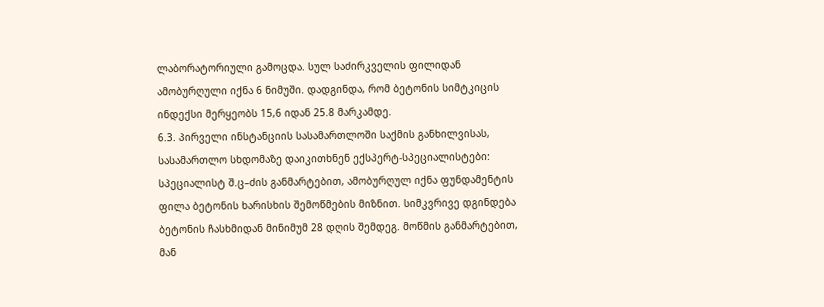ლაბორატორიული გამოცდა. სულ საძირკველის ფილიდან ამობურღული იქნა 6 ნიმუში. დადგინდა, რომ ბეტონის სიმტკიცის ინდექსი მერყეობს 15,6 იდან 25.8 მარკამდე.
6.3. პირველი ინსტანციის სასამართლოში საქმის განხილვისას, სასამართლო სხდომაზე დაიკითხნენ ექსპერტ-სპეციალისტები: სპეციალისტ შ.ც–ძის განმარტებით, ამობურღულ იქნა ფუნდამენტის ფილა ბეტონის ხარისხის შემოწმების მიზნით. სიმკვრივე დგინდება ბეტონის ჩასხმიდან მინიმუმ 28 დღის შემდეგ. მოწმის განმარტებით, მან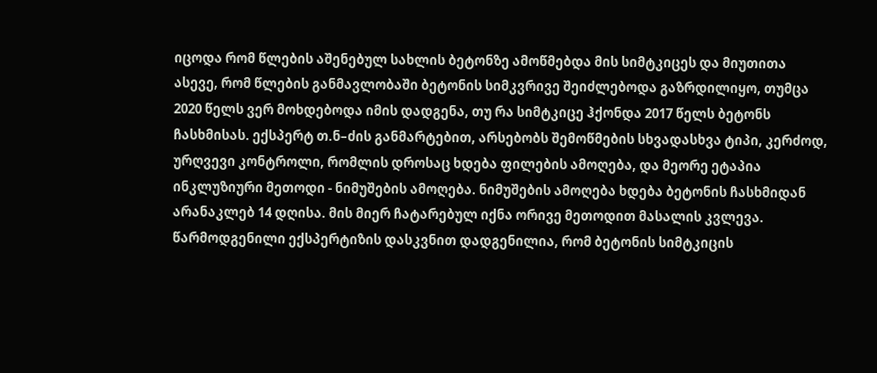იცოდა რომ წლების აშენებულ სახლის ბეტონზე ამოწმებდა მის სიმტკიცეს და მიუთითა ასევე, რომ წლების განმავლობაში ბეტონის სიმკვრივე შეიძლებოდა გაზრდილიყო, თუმცა 2020 წელს ვერ მოხდებოდა იმის დადგენა, თუ რა სიმტკიცე ჰქონდა 2017 წელს ბეტონს ჩასხმისას. ექსპერტ თ.ნ–ძის განმარტებით, არსებობს შემოწმების სხვადასხვა ტიპი, კერძოდ, ურღვევი კონტროლი, რომლის დროსაც ხდება ფილების ამოღება, და მეორე ეტაპია ინკლუზიური მეთოდი - ნიმუშების ამოღება. ნიმუშების ამოღება ხდება ბეტონის ჩასხმიდან არანაკლებ 14 დღისა. მის მიერ ჩატარებულ იქნა ორივე მეთოდით მასალის კვლევა. წარმოდგენილი ექსპერტიზის დასკვნით დადგენილია, რომ ბეტონის სიმტკიცის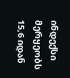ინდექსი მერყეობს 15,6 იდან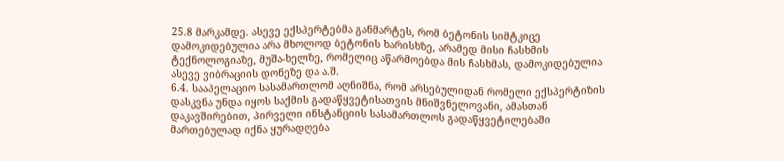25.8 მარკამდე. ასევე ექსპერტებმა განმარტეს, რომ ბეტონის სიმტკიცე დამოკიდებულია არა მხოლოდ ბეტონის ხარისხზე, არამედ მისი ჩასხმის ტექნოლოგიაზე, მუშა-ხელზე, რომელიც აწარმოებდა მის ჩასხმას, დამოკიდებულია ასევე ვიბრაციის დონეზე და ა.შ.
6.4. სააპელაციო სასამართლომ აღნიშნა, რომ არსებულიდან რომელი ექსპერტიზის დასკვნა უნდა იყოს საქმის გადაწყვეტისათვის მნიშვნელოვანი, ამასთან დაკავშირებით, პირველი ინსტანციის სასამართლოს გადაწყვეტილებაში მართებულად იქნა ყურადღება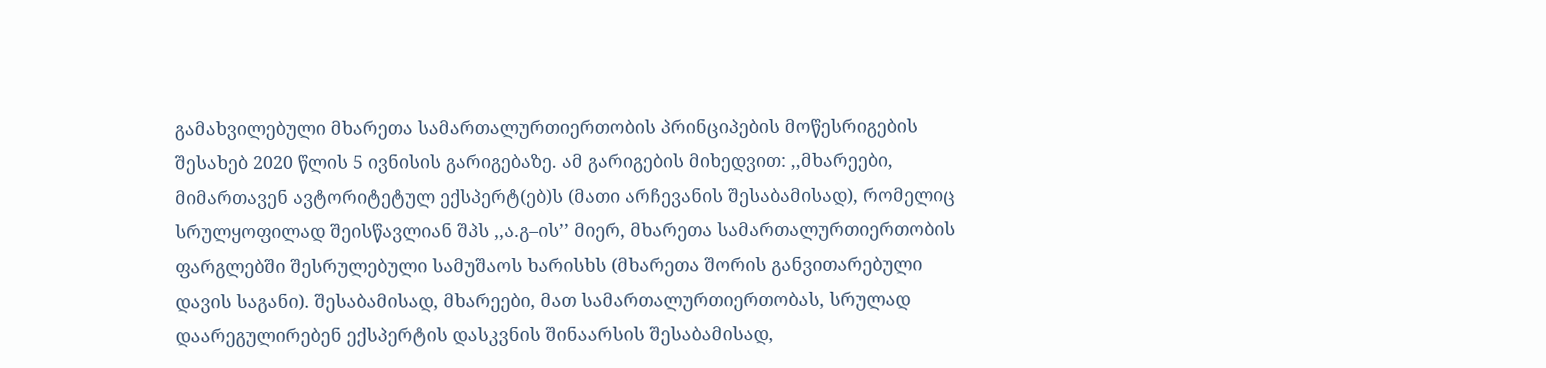გამახვილებული მხარეთა სამართალურთიერთობის პრინციპების მოწესრიგების შესახებ 2020 წლის 5 ივნისის გარიგებაზე. ამ გარიგების მიხედვით: ,,მხარეები, მიმართავენ ავტორიტეტულ ექსპერტ(ებ)ს (მათი არჩევანის შესაბამისად), რომელიც სრულყოფილად შეისწავლიან შპს ,,ა.გ–ის’’ მიერ, მხარეთა სამართალურთიერთობის ფარგლებში შესრულებული სამუშაოს ხარისხს (მხარეთა შორის განვითარებული დავის საგანი). შესაბამისად, მხარეები, მათ სამართალურთიერთობას, სრულად დაარეგულირებენ ექსპერტის დასკვნის შინაარსის შესაბამისად,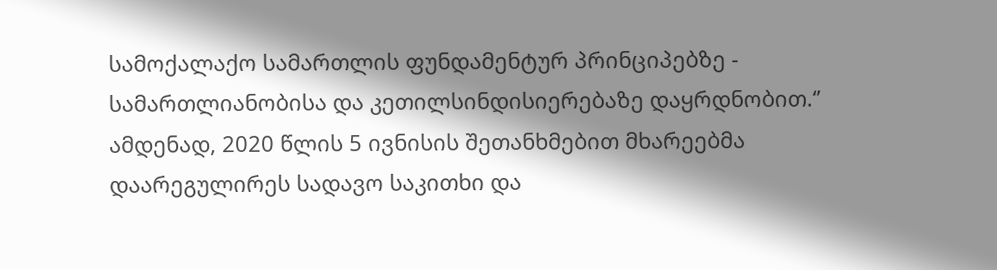სამოქალაქო სამართლის ფუნდამენტურ პრინციპებზე - სამართლიანობისა და კეთილსინდისიერებაზე დაყრდნობით.‘’ ამდენად, 2020 წლის 5 ივნისის შეთანხმებით მხარეებმა დაარეგულირეს სადავო საკითხი და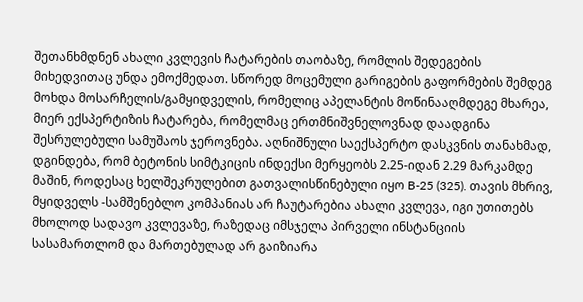შეთანხმდნენ ახალი კვლევის ჩატარების თაობაზე, რომლის შედეგების მიხედვითაც უნდა ემოქმედათ. სწორედ მოცემული გარიგების გაფორმების შემდეგ მოხდა მოსარჩელის/გამყიდველის, რომელიც აპელანტის მოწინააღმდეგე მხარეა, მიერ ექსპერტიზის ჩატარება, რომელმაც ერთმნიშვნელოვნად დაადგინა შესრულებული სამუშაოს ჯეროვნება. აღნიშნული საექსპერტო დასკვნის თანახმად, დგინდება, რომ ბეტონის სიმტკიცის ინდექსი მერყეობს 2.25-იდან 2.29 მარკამდე მაშინ, როდესაც ხელშეკრულებით გათვალისწინებული იყო B-25 (325). თავის მხრივ, მყიდველს -სამშენებლო კომპანიას არ ჩაუტარებია ახალი კვლევა, იგი უთითებს მხოლოდ სადავო კვლევაზე, რაზედაც იმსჯელა პირველი ინსტანციის სასამართლომ და მართებულად არ გაიზიარა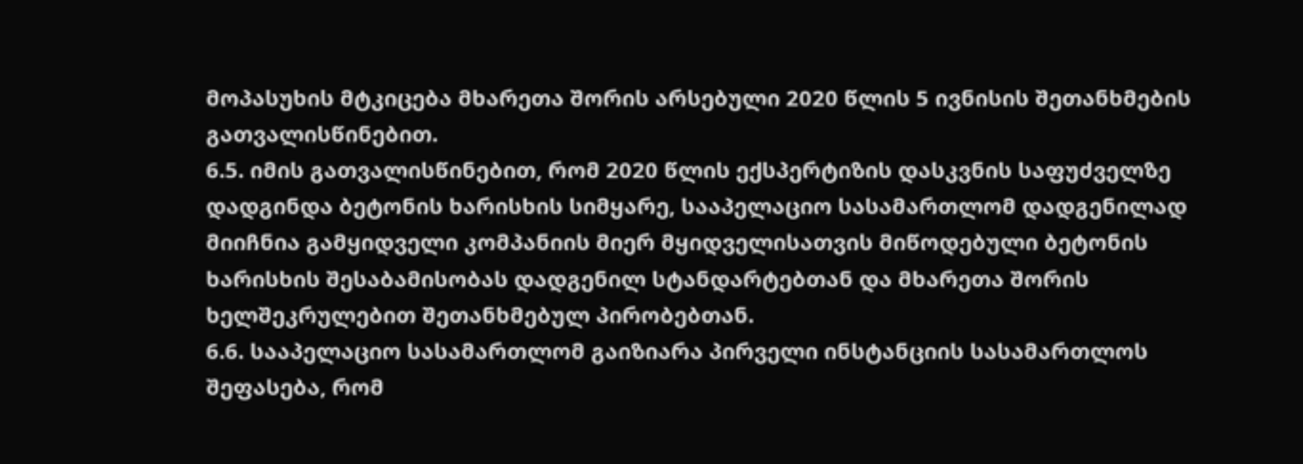მოპასუხის მტკიცება მხარეთა შორის არსებული 2020 წლის 5 ივნისის შეთანხმების გათვალისწინებით.
6.5. იმის გათვალისწინებით, რომ 2020 წლის ექსპერტიზის დასკვნის საფუძველზე დადგინდა ბეტონის ხარისხის სიმყარე, სააპელაციო სასამართლომ დადგენილად მიიჩნია გამყიდველი კომპანიის მიერ მყიდველისათვის მიწოდებული ბეტონის ხარისხის შესაბამისობას დადგენილ სტანდარტებთან და მხარეთა შორის ხელშეკრულებით შეთანხმებულ პირობებთან.
6.6. სააპელაციო სასამართლომ გაიზიარა პირველი ინსტანციის სასამართლოს შეფასება, რომ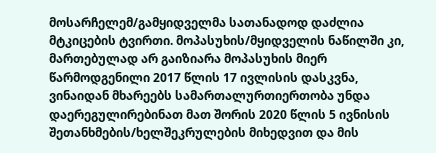მოსარჩელემ/გამყიდველმა სათანადოდ დაძლია მტკიცების ტვირთი. მოპასუხის/მყიდველის ნაწილში კი, მართებულად არ გაიზიარა მოპასუხის მიერ წარმოდგენილი 2017 წლის 17 ივლისის დასკვნა, ვინაიდან მხარეებს სამართალურთიერთობა უნდა დაერეგულირებინათ მათ შორის 2020 წლის 5 ივნისის შეთანხმების/ხელშეკრულების მიხედვით და მის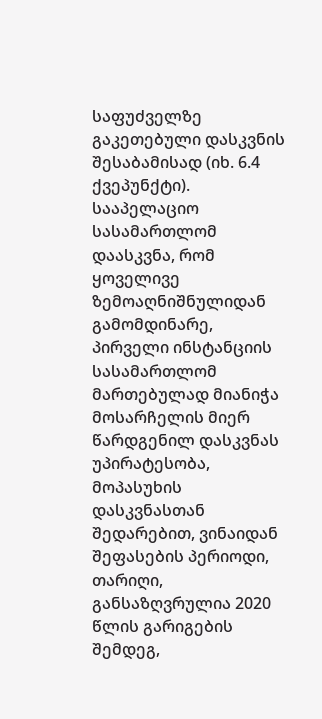საფუძველზე გაკეთებული დასკვნის შესაბამისად (იხ. 6.4 ქვეპუნქტი). სააპელაციო სასამართლომ დაასკვნა, რომ ყოველივე ზემოაღნიშნულიდან გამომდინარე, პირველი ინსტანციის სასამართლომ მართებულად მიანიჭა მოსარჩელის მიერ წარდგენილ დასკვნას უპირატესობა, მოპასუხის დასკვნასთან შედარებით, ვინაიდან შეფასების პერიოდი, თარიღი, განსაზღვრულია 2020 წლის გარიგების შემდეგ,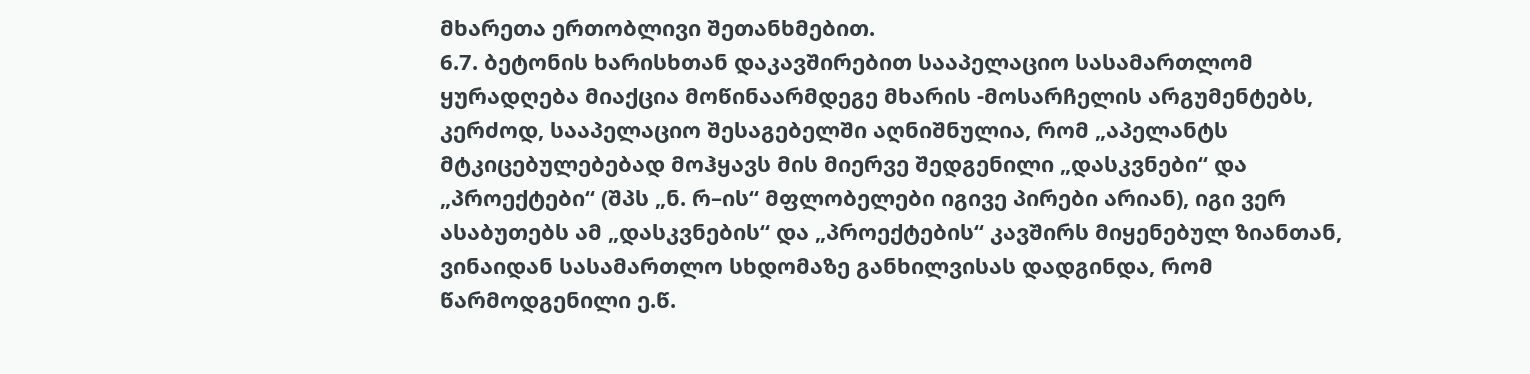მხარეთა ერთობლივი შეთანხმებით.
6.7. ბეტონის ხარისხთან დაკავშირებით სააპელაციო სასამართლომ ყურადღება მიაქცია მოწინაარმდეგე მხარის -მოსარჩელის არგუმენტებს, კერძოდ, სააპელაციო შესაგებელში აღნიშნულია, რომ „აპელანტს მტკიცებულებებად მოჰყავს მის მიერვე შედგენილი „დასკვნები“ და „პროექტები“ (შპს „ნ. რ–ის“ მფლობელები იგივე პირები არიან), იგი ვერ ასაბუთებს ამ „დასკვნების“ და „პროექტების“ კავშირს მიყენებულ ზიანთან, ვინაიდან სასამართლო სხდომაზე განხილვისას დადგინდა, რომ წარმოდგენილი ე.წ.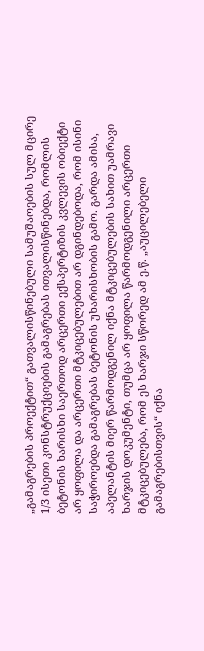„გამაგრების პროექტით“ გათვალისწინებული სამუშაოების სულ მცირე 1/3 ისეთი კონსტრუქციების გამაგრებას ითვალისწინებდა, რომლის ბეტონის ხარისხი საერთოდ არცერთი ექსპერტიზის კვლევის ობიექტი არ ყოფილა და არცერთი მტკიცებულებით არ დგინდებოდა, რომ ისინი საჭიროებდა გამაგრებას ბეტონის უხარისხობის გამო. გარდა ამისა, აპელანტის მიერ წარმოდგენილ იქნა მტკიცებულების სახით უამრავი ხარჯის დოკუმენტი, თუმცა არ ყოფილა წარმოდგენილი არცერთი მტკიცებულება, რომ ეს ხარჯი სწორედ ამ ე.წ. „აუცილებელი გამაგრებისთვის“ იქნა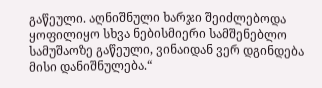გაწეული. აღნიშნული ხარჯი შეიძლებოდა ყოფილიყო სხვა ნებისმიერი სამშენებლო სამუშაოზე გაწეული, ვინაიდან ვერ დგინდება მისი დანიშნულება.“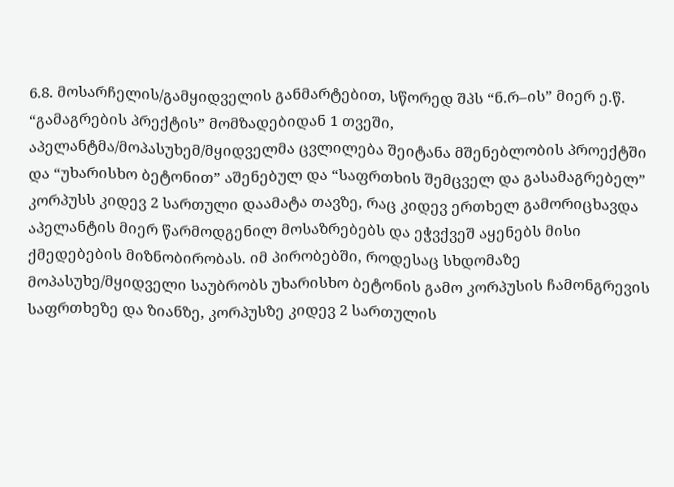6.8. მოსარჩელის/გამყიდველის განმარტებით, სწორედ შპს “ნ.რ–ის” მიერ ე.წ. “გამაგრების პრექტის” მომზადებიდან 1 თვეში, აპელანტმა/მოპასუხემ/მყიდველმა ცვლილება შეიტანა მშენებლობის პროექტში და “უხარისხო ბეტონით” აშენებულ და “საფრთხის შემცველ და გასამაგრებელ” კორპუსს კიდევ 2 სართული დაამატა თავზე, რაც კიდევ ერთხელ გამორიცხავდა აპელანტის მიერ წარმოდგენილ მოსაზრებებს და ეჭვქვეშ აყენებს მისი ქმედებების მიზნობირობას. იმ პირობებში, როდესაც სხდომაზე მოპასუხე/მყიდველი საუბრობს უხარისხო ბეტონის გამო კორპუსის ჩამონგრევის საფრთხეზე და ზიანზე, კორპუსზე კიდევ 2 სართულის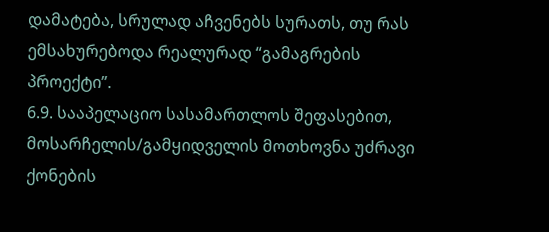დამატება, სრულად აჩვენებს სურათს, თუ რას ემსახურებოდა რეალურად “გამაგრების პროექტი”.
6.9. სააპელაციო სასამართლოს შეფასებით, მოსარჩელის/გამყიდველის მოთხოვნა უძრავი ქონების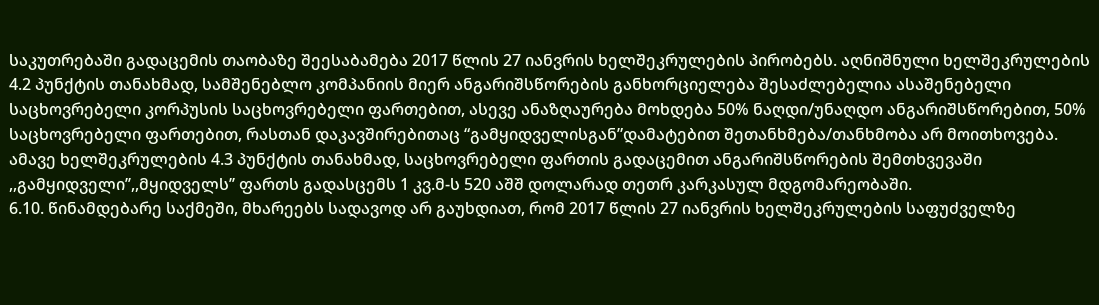საკუთრებაში გადაცემის თაობაზე შეესაბამება 2017 წლის 27 იანვრის ხელშეკრულების პირობებს. აღნიშნული ხელშეკრულების 4.2 პუნქტის თანახმად, სამშენებლო კომპანიის მიერ ანგარიშსწორების განხორციელება შესაძლებელია ასაშენებელი საცხოვრებელი კორპუსის საცხოვრებელი ფართებით, ასევე ანაზღაურება მოხდება 50% ნაღდი/უნაღდო ანგარიშსწორებით, 50% საცხოვრებელი ფართებით, რასთან დაკავშირებითაც “გამყიდველისგან”დამატებით შეთანხმება/თანხმობა არ მოითხოვება. ამავე ხელშეკრულების 4.3 პუნქტის თანახმად, საცხოვრებელი ფართის გადაცემით ანგარიშსწორების შემთხვევაში ,,გამყიდველი’’,,მყიდველს’’ ფართს გადასცემს 1 კვ.მ-ს 520 აშშ დოლარად თეთრ კარკასულ მდგომარეობაში.
6.10. წინამდებარე საქმეში, მხარეებს სადავოდ არ გაუხდიათ, რომ 2017 წლის 27 იანვრის ხელშეკრულების საფუძველზე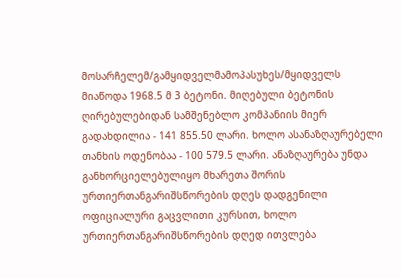მოსარჩელემ/გამყიდველმამოპასუხეს/მყიდველს მიაწოდა 1968.5 მ 3 ბეტონი. მიღებული ბეტონის ღირებულებიდან სამშენებლო კომპანიის მიერ გადახდილია - 141 855.50 ლარი. ხოლო ასანაზღაურებელი თანხის ოდენობაა - 100 579.5 ლარი. ანაზღაურება უნდა განხორციელებულიყო მხარეთა შორის ურთიერთანგარიშსწორების დღეს დადგენილი ოფიციალური გაცვლითი კურსით, ხოლო ურთიერთანგარიშსწორების დღედ ითვლება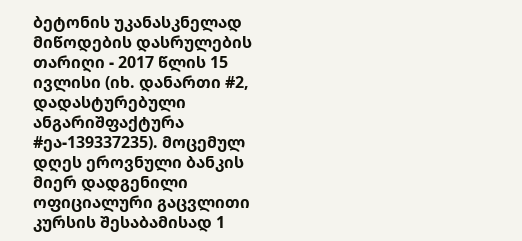ბეტონის უკანასკნელად მიწოდების დასრულების თარიღი - 2017 წლის 15 ივლისი (იხ. დანართი #2, დადასტურებული ანგარიშფაქტურა #ეა-139337235). მოცემულ დღეს ეროვნული ბანკის მიერ დადგენილი ოფიციალური გაცვლითი კურსის შესაბამისად 1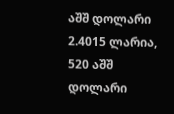აშშ დოლარი 2.4015 ლარია, 520 აშშ დოლარი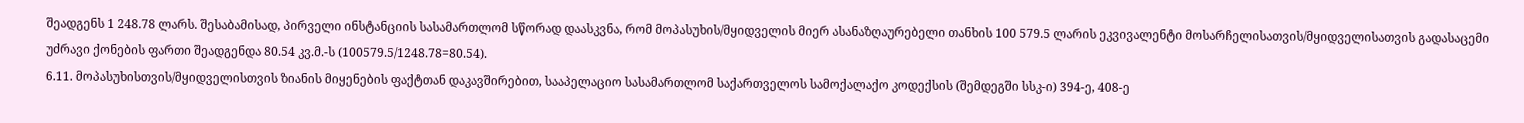შეადგენს 1 248.78 ლარს. შესაბამისად, პირველი ინსტანციის სასამართლომ სწორად დაასკვნა, რომ მოპასუხის/მყიდველის მიერ ასანაზღაურებელი თანხის 100 579.5 ლარის ეკვივალენტი მოსარჩელისათვის/მყიდველისათვის გადასაცემი უძრავი ქონების ფართი შეადგენდა 80.54 კვ.მ.-ს (100579.5/1248.78=80.54).
6.11. მოპასუხისთვის/მყიდველისთვის ზიანის მიყენების ფაქტთან დაკავშირებით, სააპელაციო სასამართლომ საქართველოს სამოქალაქო კოდექსის (შემდეგში სსკ-ი) 394-ე, 408-ე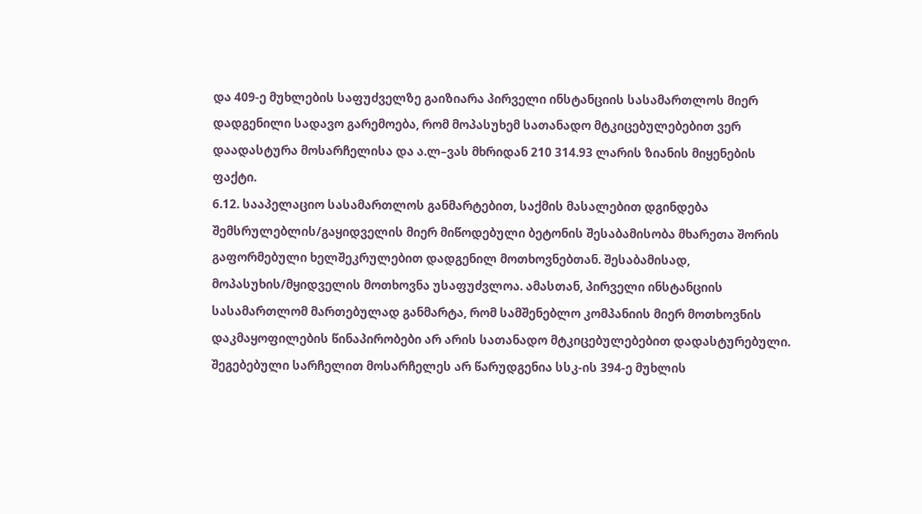და 409-ე მუხლების საფუძველზე გაიზიარა პირველი ინსტანციის სასამართლოს მიერ დადგენილი სადავო გარემოება, რომ მოპასუხემ სათანადო მტკიცებულებებით ვერ დაადასტურა მოსარჩელისა და ა.ლ–ვას მხრიდან 210 314.93 ლარის ზიანის მიყენების ფაქტი.
6.12. სააპელაციო სასამართლოს განმარტებით, საქმის მასალებით დგინდება შემსრულებლის/გაყიდველის მიერ მიწოდებული ბეტონის შესაბამისობა მხარეთა შორის გაფორმებული ხელშეკრულებით დადგენილ მოთხოვნებთან. შესაბამისად, მოპასუხის/მყიდველის მოთხოვნა უსაფუძვლოა. ამასთან, პირველი ინსტანციის სასამართლომ მართებულად განმარტა, რომ სამშენებლო კომპანიის მიერ მოთხოვნის დაკმაყოფილების წინაპირობები არ არის სათანადო მტკიცებულებებით დადასტურებული. შეგებებული სარჩელით მოსარჩელეს არ წარუდგენია სსკ-ის 394-ე მუხლის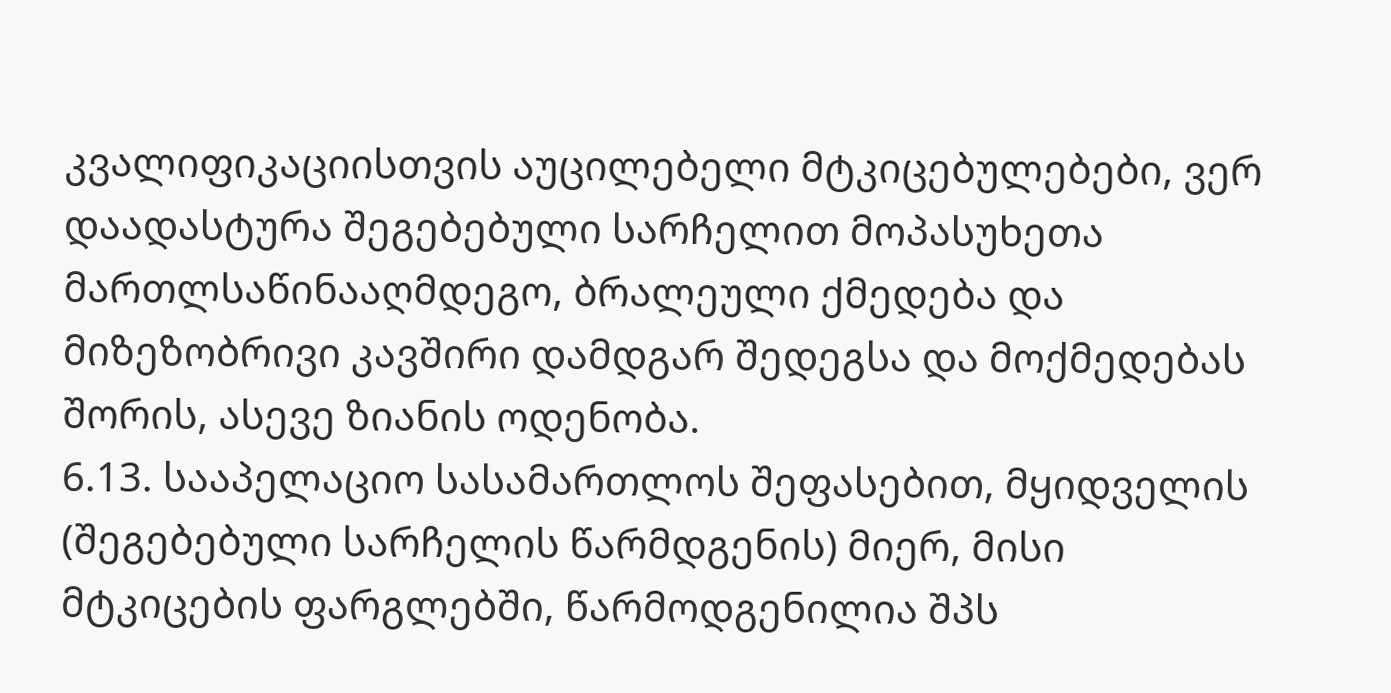კვალიფიკაციისთვის აუცილებელი მტკიცებულებები, ვერ დაადასტურა შეგებებული სარჩელით მოპასუხეთა მართლსაწინააღმდეგო, ბრალეული ქმედება და მიზეზობრივი კავშირი დამდგარ შედეგსა და მოქმედებას შორის, ასევე ზიანის ოდენობა.
6.13. სააპელაციო სასამართლოს შეფასებით, მყიდველის (შეგებებული სარჩელის წარმდგენის) მიერ, მისი მტკიცების ფარგლებში, წარმოდგენილია შპს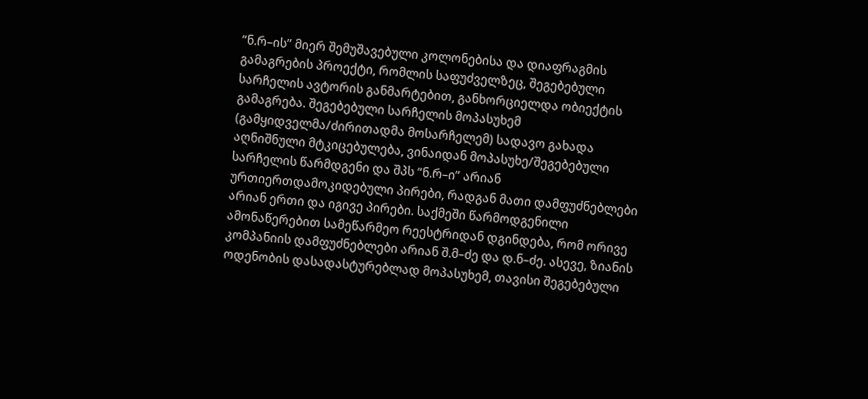“ნ.რ–ის” მიერ შემუშავებული კოლონებისა და დიაფრაგმის გამაგრების პროექტი, რომლის საფუძველზეც, შეგებებული სარჩელის ავტორის განმარტებით, განხორციელდა ობიექტის გამაგრება. შეგებებული სარჩელის მოპასუხემ (გამყიდველმა/ძირითადმა მოსარჩელემ) სადავო გახადა აღნიშნული მტკიცებულება, ვინაიდან მოპასუხე/შეგებებული სარჩელის წარმდგენი და შპს “ნ.რ–ი” არიან ურთიერთდამოკიდებული პირები, რადგან მათი დამფუძნებლები არიან ერთი და იგივე პირები. საქმეში წარმოდგენილი ამონაწერებით სამეწარმეო რეესტრიდან დგინდება, რომ ორივე კომპანიის დამფუძნებლები არიან შ.მ–ძე და დ.ნ–ძე. ასევე, ზიანის ოდენობის დასადასტურებლად მოპასუხემ, თავისი შეგებებული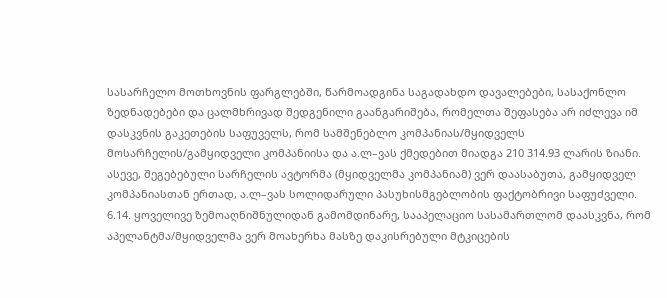სასარჩელო მოთხოვნის ფარგლებში, წარმოადგინა საგადახდო დავალებები, სასაქონლო ზედნადებები და ცალმხრივად შედგენილი გაანგარიშება, რომელთა შეფასება არ იძლევა იმ დასკვნის გაკეთების საფუველს, რომ სამშენებლო კომპანიას/მყიდველს მოსარჩელის/გამყიდველი კომპანიისა და ა.ლ–ვას ქმედებით მიადგა 210 314.93 ლარის ზიანი. ასევე, შეგებებული სარჩელის ავტორმა (მყიდველმა კომპანიამ) ვერ დაასაბუთა, გამყიდველ კომპანიასთან ერთად, ა.ლ–ვას სოლიდარული პასუხისმგებლობის ფაქტობრივი საფუძველი.
6.14. ყოველივე ზემოაღნიშნულიდან გამომდინარე, სააპელაციო სასამართლომ დაასკვნა, რომ აპელანტმა/მყიდველმა ვერ მოახერხა მასზე დაკისრებული მტკიცების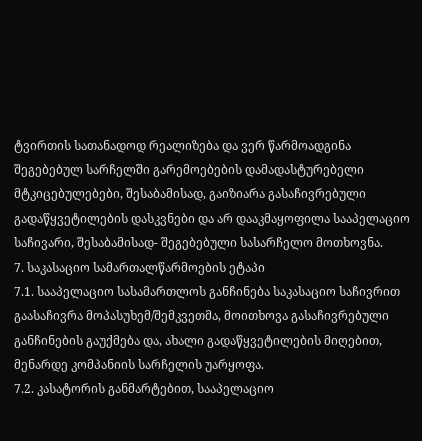ტვირთის სათანადოდ რეალიზება და ვერ წარმოადგინა შეგებებულ სარჩელში გარემოებების დამადასტურებელი მტკიცებულებები, შესაბამისად, გაიზიარა გასაჩივრებული გადაწყვეტილების დასკვნები და არ დააკმაყოფილა სააპელაციო საჩივარი, შესაბამისად- შეგებებული სასარჩელო მოთხოვნა.
7. საკასაციო სამართალწარმოების ეტაპი
7.1. სააპელაციო სასამართლოს განჩინება საკასაციო საჩივრით გაასაჩივრა მოპასუხემ/შემკვეთმა, მოითხოვა გასაჩივრებული განჩინების გაუქმება და, ახალი გადაწყვეტილების მიღებით, მენარდე კომპანიის სარჩელის უარყოფა.
7.2. კასატორის განმარტებით, სააპელაციო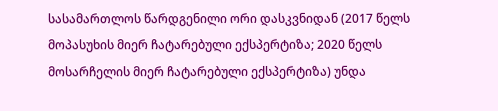სასამართლოს წარდგენილი ორი დასკვნიდან (2017 წელს მოპასუხის მიერ ჩატარებული ექსპერტიზა; 2020 წელს მოსარჩელის მიერ ჩატარებული ექსპერტიზა) უნდა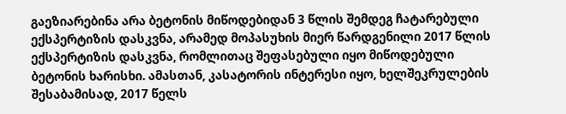გაეზიარებინა არა ბეტონის მიწოდებიდან 3 წლის შემდეგ ჩატარებული ექსპერტიზის დასკვნა, არამედ მოპასუხის მიერ წარდგენილი 2017 წლის ექსპერტიზის დასკვნა, რომლითაც შეფასებული იყო მიწოდებული ბეტონის ხარისხი. ამასთან, კასატორის ინტერესი იყო, ხელშეკრულების შესაბამისად, 2017 წელს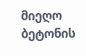მიეღო ბეტონის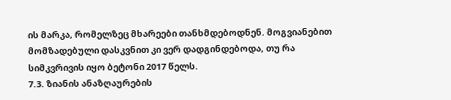ის მარკა, რომელზეც მხარეები თანხმდებოდნენ. მოგვიანებით მომზადებული დასკვნით კი ვერ დადგინდებოდა, თუ რა სიმკვრივის იყო ბეტონი 2017 წელს.
7.3. ზიანის ანაზღაურების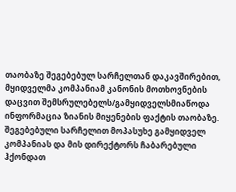თაობაზე შეგებებულ სარჩელთან დაკავშირებით, მყიდველმა კომპანიამ კანონის მოთხოვნების დაცვით შემსრულებელს/გამყიდველსმიაწოდა ინფორმაცია ზიანის მიყენების ფაქტის თაობაზე. შეგებებული სარჩელით მოპასუხე გამყიდველ კომპანიას და მის დირექტორს ჩაბარებული ჰქონდათ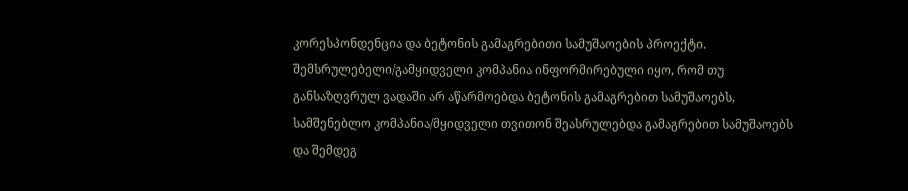კორესპონდენცია და ბეტონის გამაგრებითი სამუშაოების პროექტი. შემსრულებელი/გამყიდველი კომპანია ინფორმირებული იყო, რომ თუ განსაზღვრულ ვადაში არ აწარმოებდა ბეტონის გამაგრებით სამუშაოებს, სამშენებლო კომპანია/მყიდველი თვითონ შეასრულებდა გამაგრებით სამუშაოებს და შემდეგ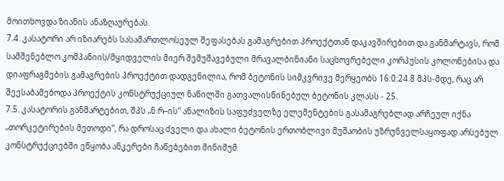მოითხოვდა ზიანის ანაზღაურებას.
7.4. კასატორი არ იზიარებს სასამართლოსეულ შეფასებას გამაგრებით პროექტთან დაკავშირებით და განმარტავს, რომ სამშენებლო კომპანიის/მყიდველის მიერ შემუშავებული მრავალბინიანი საცხოვრებელი კორპუსის კოლონებისა და დიაფრაგმების გამაგრების პროექტით დადგენილია, რომ ბეტონის სიმკვრივე მერყეობს 16:0:24.8 მპს-მდე, რაც არ შეესაბამებოდა პროექტის კონსტრუქციულ ნაწილში გათვალისწინებულ ბეტონის კლასს - 25.
7.5. კასატორის განმარტებით, შპს „ნ.რ–ის“ ანალიზის საფუძველზე ელემენტების გასამაგრებლად არჩეულ იქნა „თორკეტირების მეთოდი“, რა დროსაც ძველი და ახალი ბეტონის ერთობლივი მუშაობის უზრუნველსაყოფად არსებულ კონსტრუქციებში ეწყობა ანკერები ჩაწებებით მინიმუმ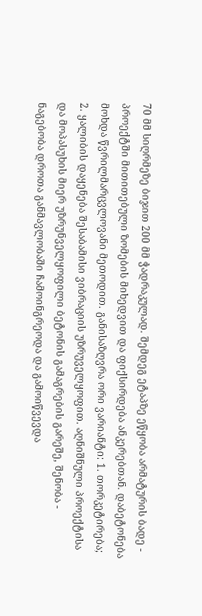70 მმ სიღრმეზე ბიჯით 200 მმ ჭადრაკულად. შემდეგ ეტაპზე ეწყობა არმატურის ბადე - პროექტში მითითებული ზომების მიხედვით და ფიქსირდება ანკერებთან. დაბეტონება მოხდა წვრილმარცვლოვანი მეთოდით. განისაზღვრა ორი ვარიანტი: 1. თორკეტირება; 2. ყალიბის დაყენება შესაბამისი ვიბრაციის უზრუველყოფით. აღნიშნული პროექტისა და მოპასუხის მიერ უზრუნველყოფილი ბეტონის გამაგრების გარეშე, შენობა - ნაგებობა დროთა განმავლობაში ჩამოინგრეოდა და გამოიწვევდა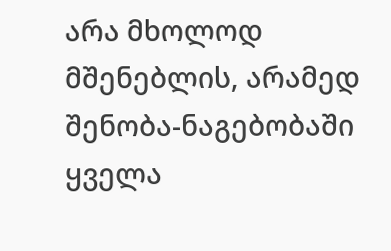არა მხოლოდ მშენებლის, არამედ შენობა-ნაგებობაში ყველა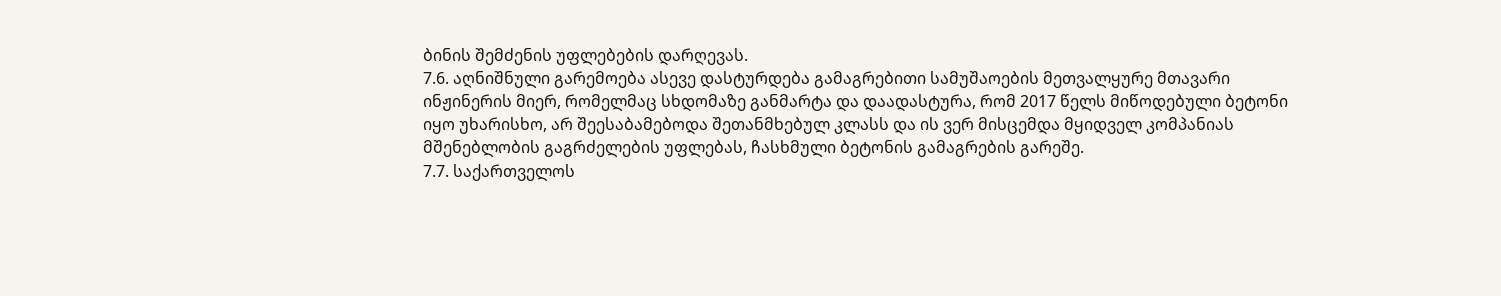ბინის შემძენის უფლებების დარღევას.
7.6. აღნიშნული გარემოება ასევე დასტურდება გამაგრებითი სამუშაოების მეთვალყურე მთავარი ინჟინერის მიერ, რომელმაც სხდომაზე განმარტა და დაადასტურა, რომ 2017 წელს მიწოდებული ბეტონი იყო უხარისხო, არ შეესაბამებოდა შეთანმხებულ კლასს და ის ვერ მისცემდა მყიდველ კომპანიას მშენებლობის გაგრძელების უფლებას, ჩასხმული ბეტონის გამაგრების გარეშე.
7.7. საქართველოს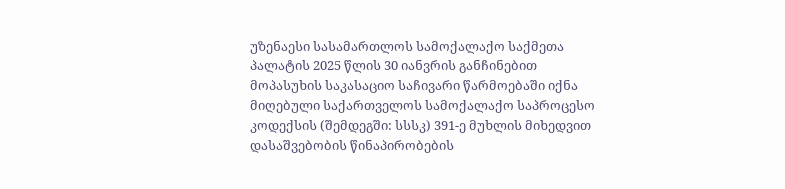უზენაესი სასამართლოს სამოქალაქო საქმეთა პალატის 2025 წლის 30 იანვრის განჩინებით მოპასუხის საკასაციო საჩივარი წარმოებაში იქნა მიღებული საქართველოს სამოქალაქო საპროცესო კოდექსის (შემდეგში: სსსკ) 391-ე მუხლის მიხედვით დასაშვებობის წინაპირობების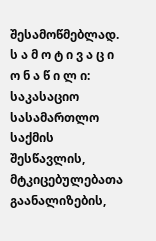შესამოწმებლად.
ს ა მ ო ტ ი ვ ა ც ი ო ნ ა წ ი ლ ი:
საკასაციო სასამართლო საქმის შესწავლის, მტკიცებულებათა გაანალიზების,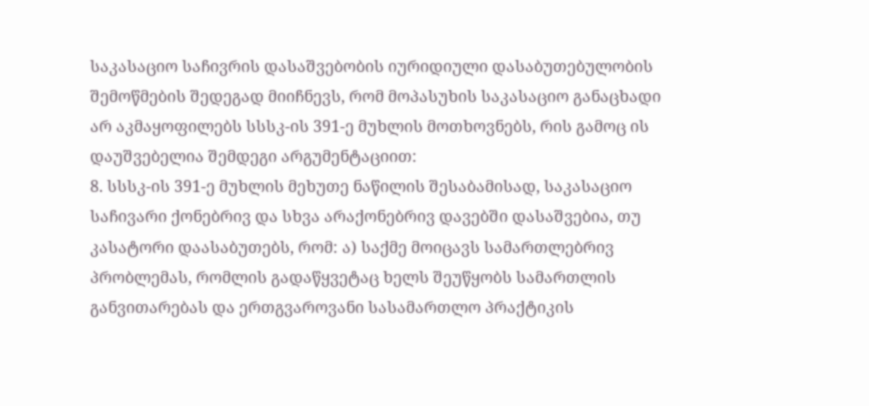საკასაციო საჩივრის დასაშვებობის იურიდიული დასაბუთებულობის შემოწმების შედეგად მიიჩნევს, რომ მოპასუხის საკასაციო განაცხადი არ აკმაყოფილებს სსსკ-ის 391-ე მუხლის მოთხოვნებს, რის გამოც ის დაუშვებელია შემდეგი არგუმენტაციით:
8. სსსკ-ის 391-ე მუხლის მეხუთე ნაწილის შესაბამისად, საკასაციო საჩივარი ქონებრივ და სხვა არაქონებრივ დავებში დასაშვებია, თუ კასატორი დაასაბუთებს, რომ: ა) საქმე მოიცავს სამართლებრივ პრობლემას, რომლის გადაწყვეტაც ხელს შეუწყობს სამართლის განვითარებას და ერთგვაროვანი სასამართლო პრაქტიკის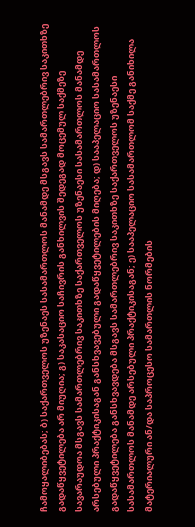ჩამოყალიბებას; ბ) საქართველოს უზენაეს სასამართლოს მანამდე მსგავს სამართლებრივ საკითხზე გადაწყვეტილება არ მიუღია; გ) საკასაციო საჩივრის განხილვის შედეგად მოცემულ საქმეზე სავარაუდოა მსგავს სამართლებრივ საკითხზე საქართველოს უზენაესი სასამართლოს მანამდე არსებული პრაქტიკისაგან განსხვავებული გადაწყვეტილების მიღება; დ) სააპელაციო სასამართლოს გადაწყვეტილება განსხვავდება მსგავს სამართლებრივ საკითხზე საქართველოს უზენაესი სასამართლოს მანამდე არსებული პრაქტიკისაგან; ე) სააპელაციო სასამართლომ საქმე განიხილა მატერიალური ან/და საპროცესო სამართლის ნორმების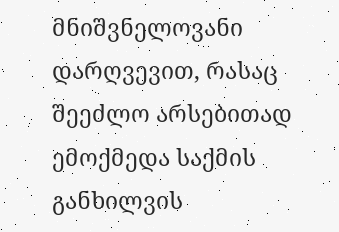მნიშვნელოვანი დარღვევით, რასაც შეეძლო არსებითად ემოქმედა საქმის განხილვის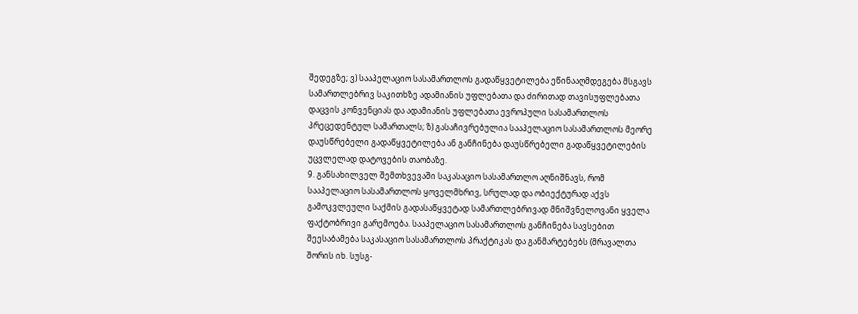შედეგზე; ვ) სააპელაციო სასამართლოს გადაწყვეტილება ეწინააღმდეგება მსგავს სამართლებრივ საკითხზე ადამიანის უფლებათა და ძირითად თავისუფლებათა დაცვის კონვენციას და ადამიანის უფლებათა ევროპული სასამართლოს პრეცედენტულ სამართალს; ზ) გასაჩივრებულია სააპელაციო სასამართლოს მეორე დაუსწრებელი გადაწყვეტილება ან განჩინება დაუსწრებელი გადაწყვეტილების უცვლელად დატოვების თაობაზე.
9. განსახილველ შემთხვევაში საკასაციო სასამართლო აღნიშნავს, რომ სააპელაციო სასამართლოს ყოველმხრივ, სრულად და ობიექტურად აქვს გამოკვლეული საქმის გადასაწყვეტად სამართლებრივად მნიშვნელოვანი ყველა ფაქტობრივი გარემოება. სააპელაციო სასამართლოს განჩინება სავსებით შეესაბამება საკასაციო სასამართლოს პრაქტიკას და განმარტებებს (მრავალთა შორის იხ. სუსგ-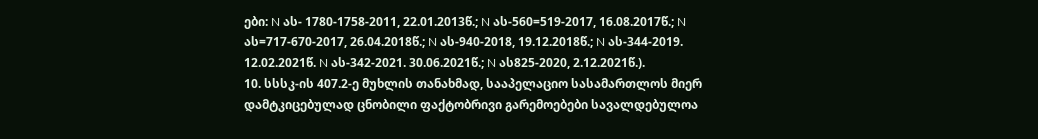ები: N ას- 1780-1758-2011, 22.01.2013წ.; N ას-560=519-2017, 16.08.2017წ.; N ას=717-670-2017, 26.04.2018წ.; N ას-940-2018, 19.12.2018წ.; N ას-344-2019. 12.02.2021წ. N ას-342-2021. 30.06.2021წ.; N ას825-2020, 2.12.2021წ.).
10. სსსკ-ის 407.2-ე მუხლის თანახმად, სააპელაციო სასამართლოს მიერ დამტკიცებულად ცნობილი ფაქტობრივი გარემოებები სავალდებულოა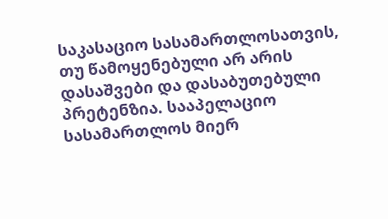საკასაციო სასამართლოსათვის, თუ წამოყენებული არ არის დასაშვები და დასაბუთებული პრეტენზია. სააპელაციო სასამართლოს მიერ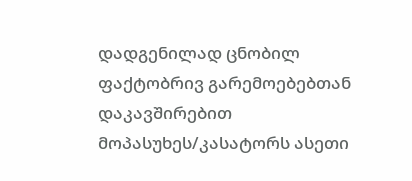დადგენილად ცნობილ ფაქტობრივ გარემოებებთან დაკავშირებით მოპასუხეს/კასატორს ასეთი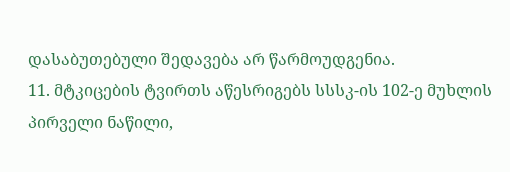დასაბუთებული შედავება არ წარმოუდგენია.
11. მტკიცების ტვირთს აწესრიგებს სსსკ-ის 102-ე მუხლის პირველი ნაწილი,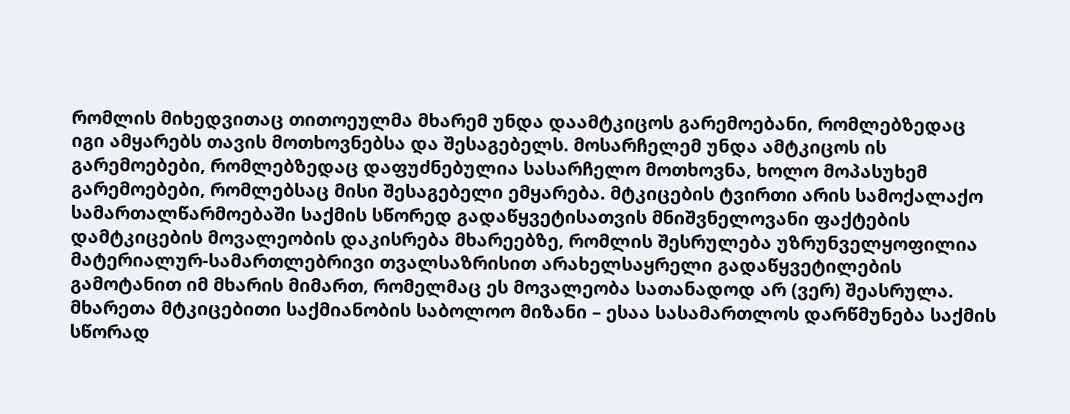რომლის მიხედვითაც თითოეულმა მხარემ უნდა დაამტკიცოს გარემოებანი, რომლებზედაც იგი ამყარებს თავის მოთხოვნებსა და შესაგებელს. მოსარჩელემ უნდა ამტკიცოს ის გარემოებები, რომლებზედაც დაფუძნებულია სასარჩელო მოთხოვნა, ხოლო მოპასუხემ გარემოებები, რომლებსაც მისი შესაგებელი ემყარება. მტკიცების ტვირთი არის სამოქალაქო სამართალწარმოებაში საქმის სწორედ გადაწყვეტისათვის მნიშვნელოვანი ფაქტების დამტკიცების მოვალეობის დაკისრება მხარეებზე, რომლის შესრულება უზრუნველყოფილია მატერიალურ-სამართლებრივი თვალსაზრისით არახელსაყრელი გადაწყვეტილების გამოტანით იმ მხარის მიმართ, რომელმაც ეს მოვალეობა სათანადოდ არ (ვერ) შეასრულა. მხარეთა მტკიცებითი საქმიანობის საბოლოო მიზანი – ესაა სასამართლოს დარწმუნება საქმის სწორად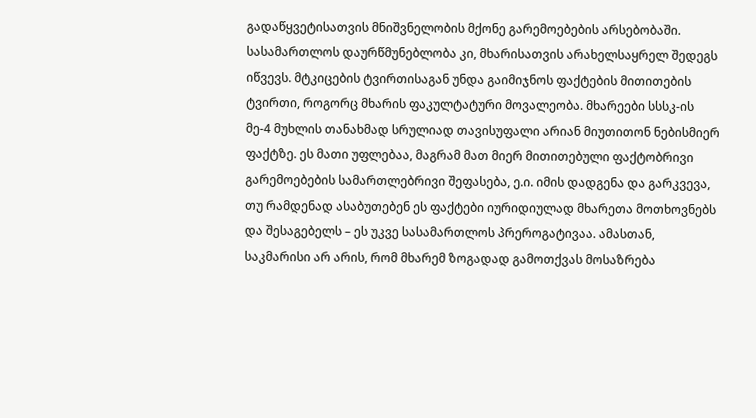გადაწყვეტისათვის მნიშვნელობის მქონე გარემოებების არსებობაში. სასამართლოს დაურწმუნებლობა კი, მხარისათვის არახელსაყრელ შედეგს იწვევს. მტკიცების ტვირთისაგან უნდა გაიმიჯნოს ფაქტების მითითების ტვირთი, როგორც მხარის ფაკულტატური მოვალეობა. მხარეები სსსკ-ის მე-4 მუხლის თანახმად სრულიად თავისუფალი არიან მიუთითონ ნებისმიერ ფაქტზე. ეს მათი უფლებაა, მაგრამ მათ მიერ მითითებული ფაქტობრივი გარემოებების სამართლებრივი შეფასება, ე.ი. იმის დადგენა და გარკვევა, თუ რამდენად ასაბუთებენ ეს ფაქტები იურიდიულად მხარეთა მოთხოვნებს და შესაგებელს – ეს უკვე სასამართლოს პრეროგატივაა. ამასთან, საკმარისი არ არის, რომ მხარემ ზოგადად გამოთქვას მოსაზრება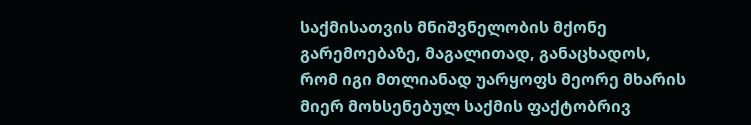საქმისათვის მნიშვნელობის მქონე გარემოებაზე, მაგალითად, განაცხადოს, რომ იგი მთლიანად უარყოფს მეორე მხარის მიერ მოხსენებულ საქმის ფაქტობრივ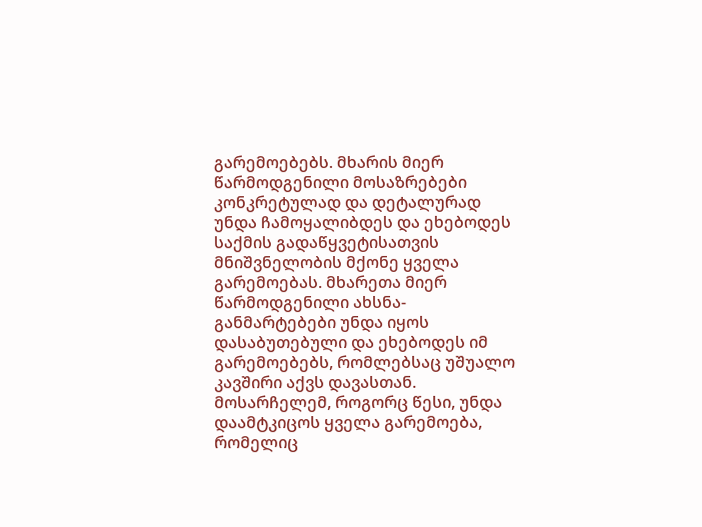გარემოებებს. მხარის მიერ წარმოდგენილი მოსაზრებები კონკრეტულად და დეტალურად უნდა ჩამოყალიბდეს და ეხებოდეს საქმის გადაწყვეტისათვის მნიშვნელობის მქონე ყველა გარემოებას. მხარეთა მიერ წარმოდგენილი ახსნა-განმარტებები უნდა იყოს დასაბუთებული და ეხებოდეს იმ გარემოებებს, რომლებსაც უშუალო კავშირი აქვს დავასთან. მოსარჩელემ, როგორც წესი, უნდა დაამტკიცოს ყველა გარემოება, რომელიც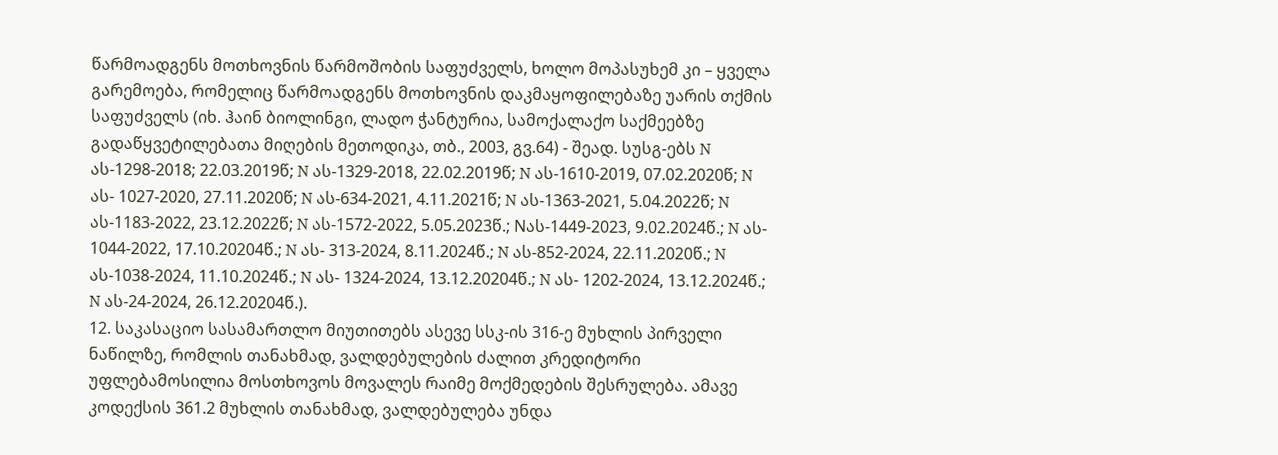წარმოადგენს მოთხოვნის წარმოშობის საფუძველს, ხოლო მოპასუხემ კი – ყველა გარემოება, რომელიც წარმოადგენს მოთხოვნის დაკმაყოფილებაზე უარის თქმის საფუძველს (იხ. ჰაინ ბიოლინგი, ლადო ჭანტურია, სამოქალაქო საქმეებზე გადაწყვეტილებათა მიღების მეთოდიკა, თბ., 2003, გვ.64) - შეად. სუსგ-ებს N ას-1298-2018; 22.03.2019წ; N ას-1329-2018, 22.02.2019წ; N ას-1610-2019, 07.02.2020წ; N ას- 1027-2020, 27.11.2020წ; N ას-634-2021, 4.11.2021წ; N ას-1363-2021, 5.04.2022წ; N ას-1183-2022, 23.12.2022წ; N ას-1572-2022, 5.05.2023წ.; Nას-1449-2023, 9.02.2024წ.; N ას- 1044-2022, 17.10.20204წ.; N ას- 313-2024, 8.11.2024წ.; N ას-852-2024, 22.11.2020წ.; N ას-1038-2024, 11.10.2024წ.; N ას- 1324-2024, 13.12.20204წ.; N ას- 1202-2024, 13.12.2024წ.; N ას-24-2024, 26.12.20204წ.).
12. საკასაციო სასამართლო მიუთითებს ასევე სსკ-ის 316-ე მუხლის პირველი ნაწილზე, რომლის თანახმად, ვალდებულების ძალით კრედიტორი უფლებამოსილია მოსთხოვოს მოვალეს რაიმე მოქმედების შესრულება. ამავე კოდექსის 361.2 მუხლის თანახმად, ვალდებულება უნდა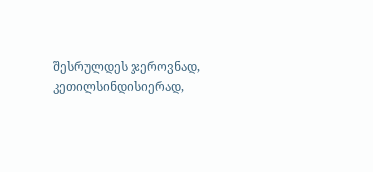შესრულდეს ჯეროვნად, კეთილსინდისიერად,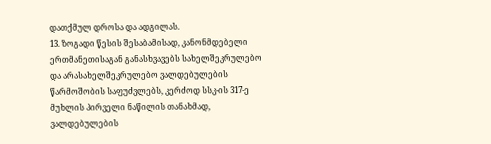დათქმულ დროსა და ადგილას.
13. ზოგადი წესის შესაბამისად, კანონმდებელი ერთმანეთისაგან განასხვავებს სახელშეკრულებო და არასახელშეკრულებო ვალდებულების წარმოშობის საფუძვლებს, კერძოდ სსკ-ის 317-ე მუხლის პირველი ნაწილის თანახმად, ვალდებულების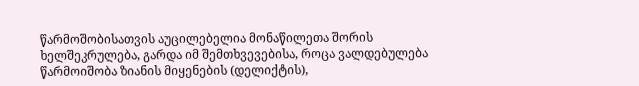წარმოშობისათვის აუცილებელია მონაწილეთა შორის ხელშეკრულება, გარდა იმ შემთხვევებისა, როცა ვალდებულება წარმოიშობა ზიანის მიყენების (დელიქტის),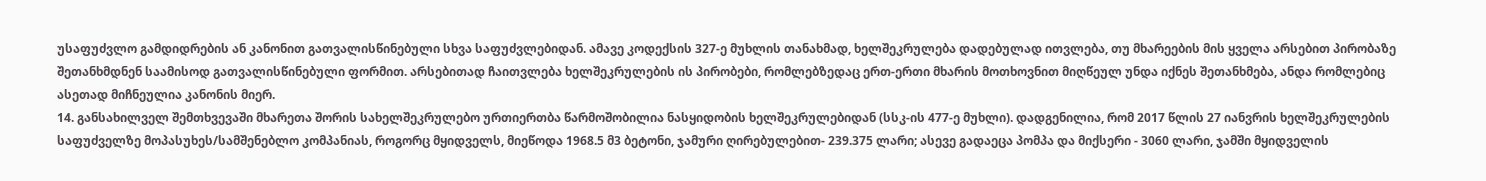უსაფუძვლო გამდიდრების ან კანონით გათვალისწინებული სხვა საფუძვლებიდან. ამავე კოდექსის 327-ე მუხლის თანახმად, ხელშეკრულება დადებულად ითვლება, თუ მხარეების მის ყველა არსებით პირობაზე შეთანხმდნენ საამისოდ გათვალისწინებული ფორმით. არსებითად ჩაითვლება ხელშეკრულების ის პირობები, რომლებზედაც ერთ-ერთი მხარის მოთხოვნით მიღწეულ უნდა იქნეს შეთანხმება, ანდა რომლებიც ასეთად მიჩნეულია კანონის მიერ.
14. განსახილველ შემთხვევაში მხარეთა შორის სახელშეკრულებო ურთიერთბა წარმოშობილია ნასყიდობის ხელშეკრულებიდან (სსკ-ის 477-ე მუხლი). დადგენილია, რომ 2017 წლის 27 იანვრის ხელშეკრულების საფუძველზე მოპასუხეს/სამშენებლო კომპანიას, როგორც მყიდველს, მიეწოდა 1968.5 მ3 ბეტონი, ჯამური ღირებულებით- 239.375 ლარი; ასევე გადაეცა პომპა და მიქსერი - 3060 ლარი, ჯამში მყიდველის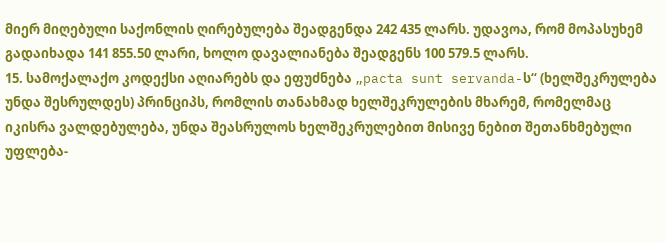მიერ მიღებული საქონლის ღირებულება შეადგენდა 242 435 ლარს. უდავოა, რომ მოპასუხემ გადაიხადა 141 855.50 ლარი, ხოლო დავალიანება შეადგენს 100 579.5 ლარს.
15. სამოქალაქო კოდექსი აღიარებს და ეფუძნება „pacta sunt servanda-ს“ (ხელშეკრულება უნდა შესრულდეს) პრინციპს, რომლის თანახმად ხელშეკრულების მხარემ, რომელმაც იკისრა ვალდებულება, უნდა შეასრულოს ხელშეკრულებით მისივე ნებით შეთანხმებული უფლება-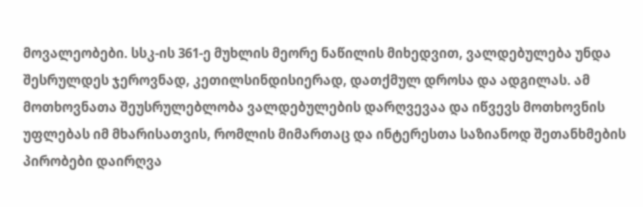მოვალეობები. სსკ-ის 361-ე მუხლის მეორე ნაწილის მიხედვით, ვალდებულება უნდა შესრულდეს ჯეროვნად, კეთილსინდისიერად, დათქმულ დროსა და ადგილას. ამ მოთხოვნათა შეუსრულებლობა ვალდებულების დარღვევაა და იწვევს მოთხოვნის უფლებას იმ მხარისათვის, რომლის მიმართაც და ინტერესთა საზიანოდ შეთანხმების პირობები დაირღვა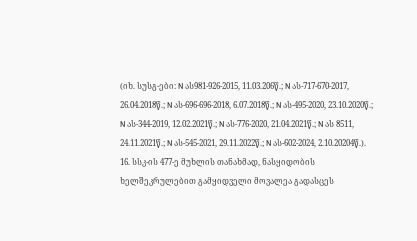(იხ. სუსგ-ები: N ას981-926-2015, 11.03.206წ.; N ას-717-670-2017, 26.04.2018წ.; N ას-696-696-2018, 6.07.2018წ.; N ას-495-2020, 23.10.2020წ.; N ას-344-2019, 12.02.2021წ.; N ას-776-2020, 21.04.2021წ.; N ას 8511, 24.11.2021წ.; N ას-545-2021, 29.11.2022წ.; N ას-602-2024, 2.10.20204წ.).
16. სსკ-ის 477-ე მუხლის თანახმად, ნასყიდობის ხელშეკრულებით გამყიდველი მოვალეა გადასცეს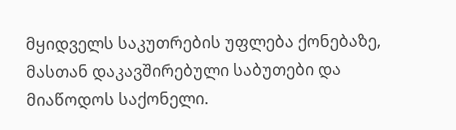მყიდველს საკუთრების უფლება ქონებაზე, მასთან დაკავშირებული საბუთები და მიაწოდოს საქონელი.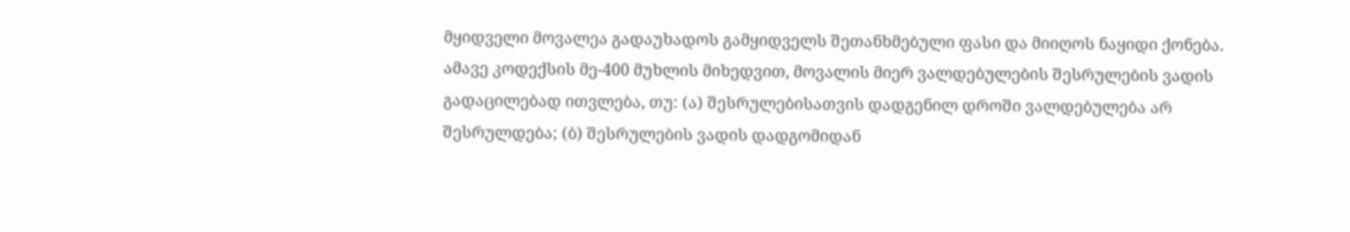მყიდველი მოვალეა გადაუხადოს გამყიდველს შეთანხმებული ფასი და მიიღოს ნაყიდი ქონება. ამავე კოდექსის მე-400 მუხლის მიხედვით, მოვალის მიერ ვალდებულების შესრულების ვადის გადაცილებად ითვლება, თუ: (ა) შესრულებისათვის დადგენილ დროში ვალდებულება არ შესრულდება; (ბ) შესრულების ვადის დადგომიდან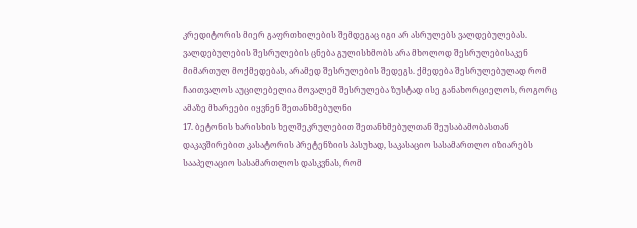კრედიტორის მიერ გაფრთხილების შემდეგაც იგი არ ასრულებს ვალდებულებას. ვალდებულების შესრულების ცნება გულისხმობს არა მხოლოდ შესრულებისაკენ მიმართულ მოქმედებას, არამედ შესრულების შედეგს. ქმედება შესრულებულად რომ ჩაითვალოს აუცილებელია მოვალემ შესრულება ზუსტად ისე განახორციელოს, როგორც ამაზე მხარეები იყვნენ შეთანხმებულნი
17. ბეტონის ხარისხის ხელშეკრულებით შეთანხმებულთან შეუსაბამობასთან დაკავშირებით კასატორის პრეტენზიის პასუხად, საკასაციო სასამართლო იზიარებს სააპელაციო სასამართლოს დასკვნას, რომ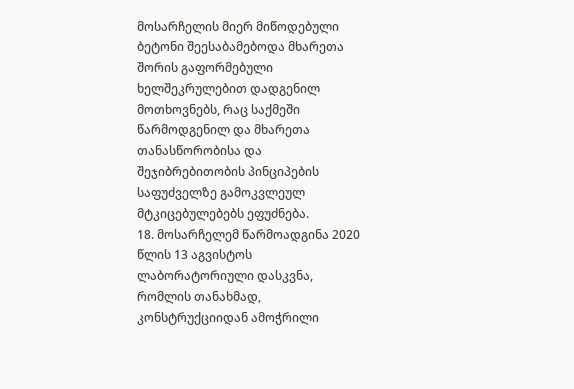მოსარჩელის მიერ მიწოდებული ბეტონი შეესაბამებოდა მხარეთა შორის გაფორმებული ხელშეკრულებით დადგენილ მოთხოვნებს, რაც საქმეში წარმოდგენილ და მხარეთა თანასწორობისა და შეჯიბრებითობის პინციპების საფუძველზე გამოკვლეულ მტკიცებულებებს ეფუძნება.
18. მოსარჩელემ წარმოადგინა 2020 წლის 13 აგვისტოს ლაბორატორიული დასკვნა, რომლის თანახმად, კონსტრუქციიდან ამოჭრილი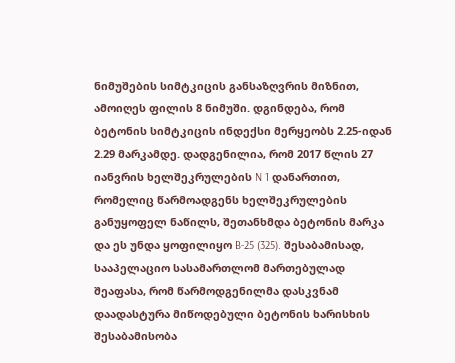ნიმუშების სიმტკიცის განსაზღვრის მიზნით, ამოიღეს ფილის 8 ნიმუში. დგინდება, რომ ბეტონის სიმტკიცის ინდექსი მერყეობს 2.25-იდან 2.29 მარკამდე. დადგენილია, რომ 2017 წლის 27 იანვრის ხელშეკრულების N 1 დანართით, რომელიც წარმოადგენს ხელშეკრულების განუყოფელ ნაწილს, შეთანხმდა ბეტონის მარკა და ეს უნდა ყოფილიყო B-25 (325). შესაბამისად, სააპელაციო სასამართლომ მართებულად შეაფასა, რომ წარმოდგენილმა დასკვნამ დაადასტურა მიწოდებული ბეტონის ხარისხის შესაბამისობა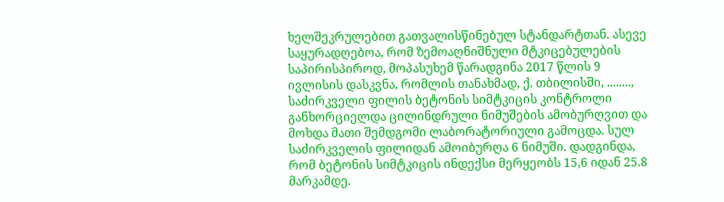ხელშეკრულებით გათვალისწინებულ სტანდარტთან. ასევე საყურადღებოა, რომ ზემოაღნიშნული მტკიცებულების საპირისპიროდ, მოპასუხემ წარადგინა 2017 წლის 9 ივლისის დასკვნა, რომლის თანახმად, ქ. თბილისში, ........, საძირკველი ფილის ბეტონის სიმტკიცის კონტროლი განხორციელდა ცილინდრული ნიმუშების ამობურღვით და მოხდა მათი შემდგომი ლაბორატორიული გამოცდა. სულ საძირკველის ფილიდან ამოიბურღა 6 ნიმუში. დადგინდა, რომ ბეტონის სიმტკიცის ინდექსი მერყეობს 15,6 იდან 25.8 მარკამდე.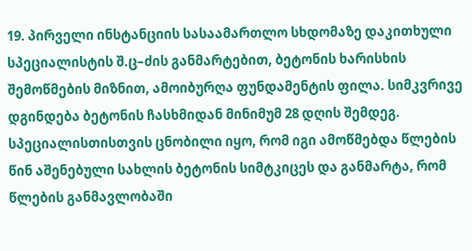19. პირველი ინსტანციის სასაამართლო სხდომაზე დაკითხული სპეციალისტის შ.ც–ძის განმარტებით, ბეტონის ხარისხის შემოწმების მიზნით, ამოიბურღა ფუნდამენტის ფილა. სიმკვრივე დგინდება ბეტონის ჩასხმიდან მინიმუმ 28 დღის შემდეგ. სპეციალისთისთვის ცნობილი იყო, რომ იგი ამოწმებდა წლების წინ აშენებული სახლის ბეტონის სიმტკიცეს და განმარტა, რომ წლების განმავლობაში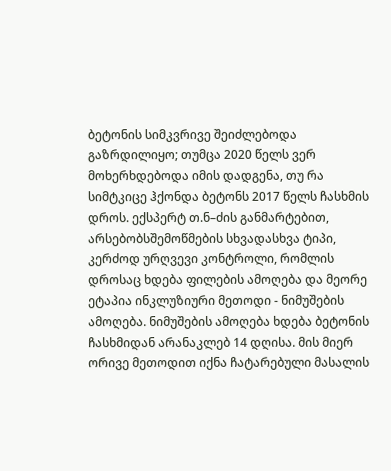ბეტონის სიმკვრივე შეიძლებოდა გაზრდილიყო; თუმცა 2020 წელს ვერ მოხერხდებოდა იმის დადგენა, თუ რა სიმტკიცე ჰქონდა ბეტონს 2017 წელს ჩასხმის დროს. ექსპერტ თ.ნ–ძის განმარტებით, არსებობსშემოწმების სხვადასხვა ტიპი, კერძოდ ურღვევი კონტროლი, რომლის დროსაც ხდება ფილების ამოღება და მეორე ეტაპია ინკლუზიური მეთოდი - ნიმუშების ამოღება. ნიმუშების ამოღება ხდება ბეტონის ჩასხმიდან არანაკლებ 14 დღისა. მის მიერ ორივე მეთოდით იქნა ჩატარებული მასალის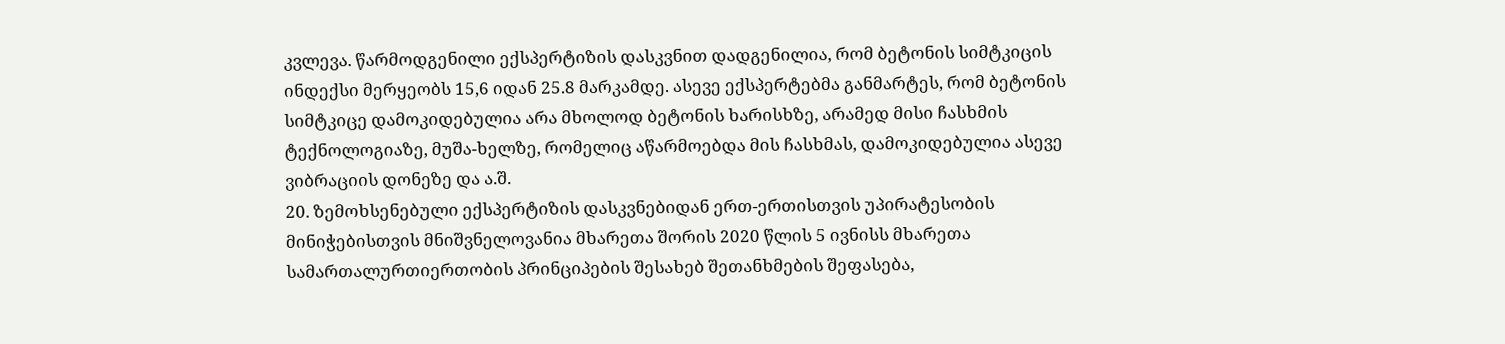კვლევა. წარმოდგენილი ექსპერტიზის დასკვნით დადგენილია, რომ ბეტონის სიმტკიცის ინდექსი მერყეობს 15,6 იდან 25.8 მარკამდე. ასევე ექსპერტებმა განმარტეს, რომ ბეტონის სიმტკიცე დამოკიდებულია არა მხოლოდ ბეტონის ხარისხზე, არამედ მისი ჩასხმის ტექნოლოგიაზე, მუშა-ხელზე, რომელიც აწარმოებდა მის ჩასხმას, დამოკიდებულია ასევე ვიბრაციის დონეზე და ა.შ.
20. ზემოხსენებული ექსპერტიზის დასკვნებიდან ერთ-ერთისთვის უპირატესობის მინიჭებისთვის მნიშვნელოვანია მხარეთა შორის 2020 წლის 5 ივნისს მხარეთა სამართალურთიერთობის პრინციპების შესახებ შეთანხმების შეფასება,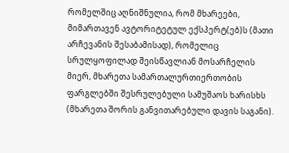რომელშიც აღნიშნულია, რომ მხარეები, მიმართავენ ავტორიტეტულ ექსპერტ(ებ)ს (მათი არჩევანის შესაბამისად), რომელიც სრულყოფილად შეისწავლიან მოსარჩელის მიერ, მხარეთა სამართალურთიერთობის ფარგლებში შესრულებული სამუშაოს ხარისხს (მხარეთა შორის განვითარებული დავის საგანი).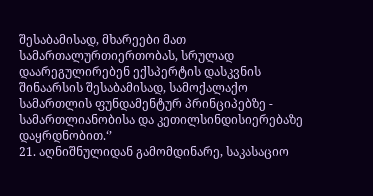შესაბამისად, მხარეები მათ სამართალურთიერთობას, სრულად დაარეგულირებენ ექსპერტის დასკვნის შინაარსის შესაბამისად, სამოქალაქო სამართლის ფუნდამენტურ პრინციპებზე - სამართლიანობისა და კეთილსინდისიერებაზე დაყრდნობით.‘’
21. აღნიშნულიდან გამომდინარე, საკასაციო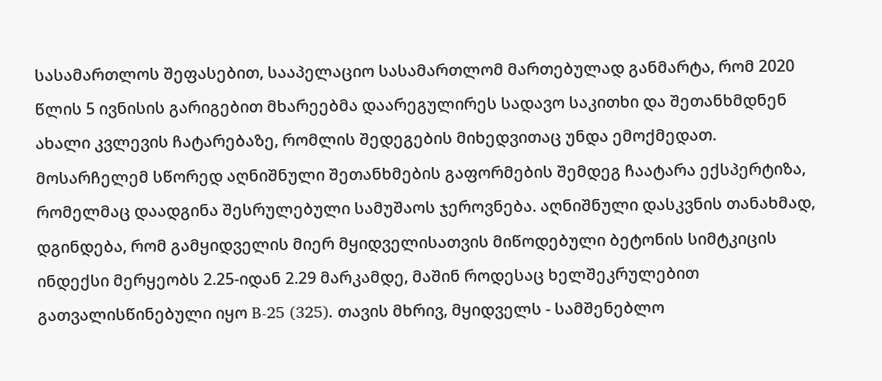სასამართლოს შეფასებით, სააპელაციო სასამართლომ მართებულად განმარტა, რომ 2020 წლის 5 ივნისის გარიგებით მხარეებმა დაარეგულირეს სადავო საკითხი და შეთანხმდნენ ახალი კვლევის ჩატარებაზე, რომლის შედეგების მიხედვითაც უნდა ემოქმედათ. მოსარჩელემ სწორედ აღნიშნული შეთანხმების გაფორმების შემდეგ ჩაატარა ექსპერტიზა, რომელმაც დაადგინა შესრულებული სამუშაოს ჯეროვნება. აღნიშნული დასკვნის თანახმად, დგინდება, რომ გამყიდველის მიერ მყიდველისათვის მიწოდებული ბეტონის სიმტკიცის ინდექსი მერყეობს 2.25-იდან 2.29 მარკამდე, მაშინ როდესაც ხელშეკრულებით გათვალისწინებული იყო B-25 (325). თავის მხრივ, მყიდველს - სამშენებლო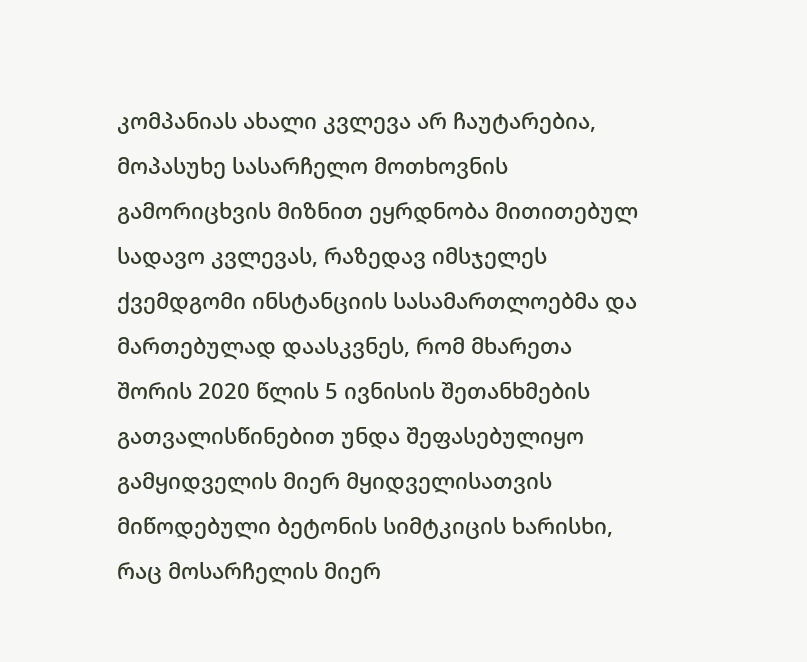კომპანიას ახალი კვლევა არ ჩაუტარებია, მოპასუხე სასარჩელო მოთხოვნის გამორიცხვის მიზნით ეყრდნობა მითითებულ სადავო კვლევას, რაზედავ იმსჯელეს ქვემდგომი ინსტანციის სასამართლოებმა და მართებულად დაასკვნეს, რომ მხარეთა შორის 2020 წლის 5 ივნისის შეთანხმების გათვალისწინებით უნდა შეფასებულიყო გამყიდველის მიერ მყიდველისათვის მიწოდებული ბეტონის სიმტკიცის ხარისხი, რაც მოსარჩელის მიერ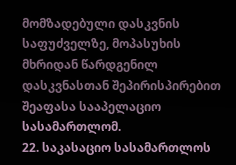მომზადებული დასკვნის საფუძველზე, მოპასუხის მხრიდან წარდგენილ დასკვნასთან შეპირისპირებით შეაფასა სააპელაციო სასამართლომ.
22. საკასაციო სასამართლოს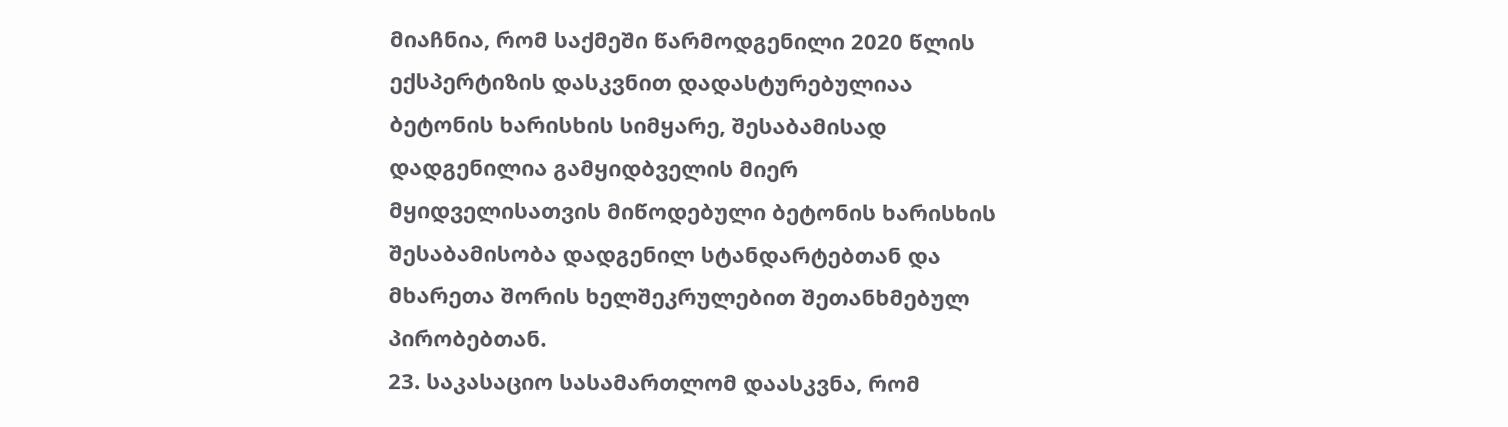მიაჩნია, რომ საქმეში წარმოდგენილი 2020 წლის ექსპერტიზის დასკვნით დადასტურებულიაა ბეტონის ხარისხის სიმყარე, შესაბამისად დადგენილია გამყიდბველის მიერ მყიდველისათვის მიწოდებული ბეტონის ხარისხის შესაბამისობა დადგენილ სტანდარტებთან და მხარეთა შორის ხელშეკრულებით შეთანხმებულ პირობებთან.
23. საკასაციო სასამართლომ დაასკვნა, რომ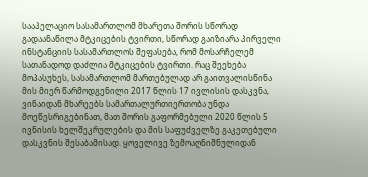სააპელაციო სასამართლომ მხარეთა შორის სწორად გადაანაწილა მტკიცების ტვირთი, სწორად გაიზიარა პირველი ინსტანციის სასამართლოს შეფასება, რომ მოსარჩელემ სათანადოდ დაძლია მტკიცების ტვირთი. რაც შეეხება მოპასუხეს, სასამართლომ მართებულად არ გაითვალისწინა მის მიერ წარმოდგენილი 2017 წლის 17 ივლისის დასკვნა, ვინაიდან მხარეებს სამართალურთიერთობა უნდა მოეწესრიგებინათ, მათ შორის გაფორმებული 2020 წლის 5 ივნისის ხელშეკრულების და მის საფუძველზე გაკეთებული დასკვნის შესაბამისად. ყოველივე ზემოაღნიშნულიდან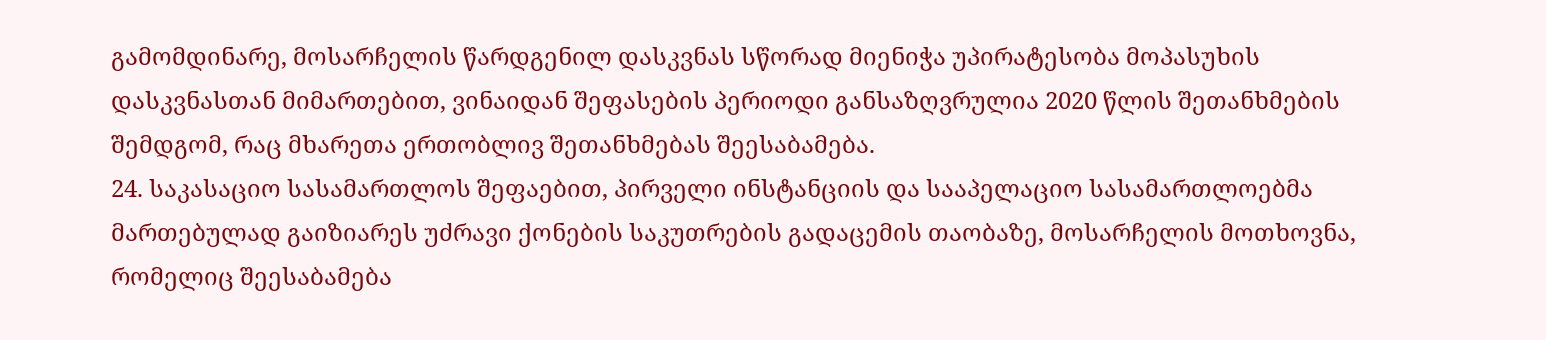გამომდინარე, მოსარჩელის წარდგენილ დასკვნას სწორად მიენიჭა უპირატესობა მოპასუხის დასკვნასთან მიმართებით, ვინაიდან შეფასების პერიოდი განსაზღვრულია 2020 წლის შეთანხმების შემდგომ, რაც მხარეთა ერთობლივ შეთანხმებას შეესაბამება.
24. საკასაციო სასამართლოს შეფაებით, პირველი ინსტანციის და სააპელაციო სასამართლოებმა მართებულად გაიზიარეს უძრავი ქონების საკუთრების გადაცემის თაობაზე, მოსარჩელის მოთხოვნა, რომელიც შეესაბამება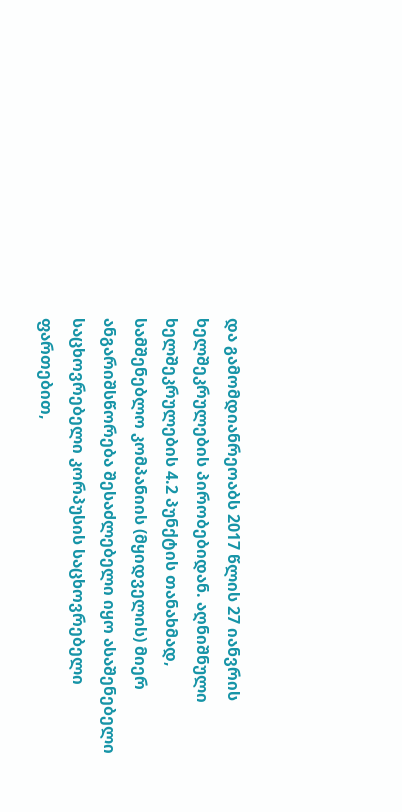და გამომდიანრეოაბს 2017 წლის 27 იანვრის ხელშეკრულების პირობებიდან. აღნიშნული ხელშეკრულების 4.2 პუნქტის თანახმად, სამშენებლო კომპანიის (მყიდველის) მიერ ანგარიშსწორება შესაძლებელი იყო ასაშენებელი საცხოვრებელი კორპუსის საცხოვრებელი ფართებით,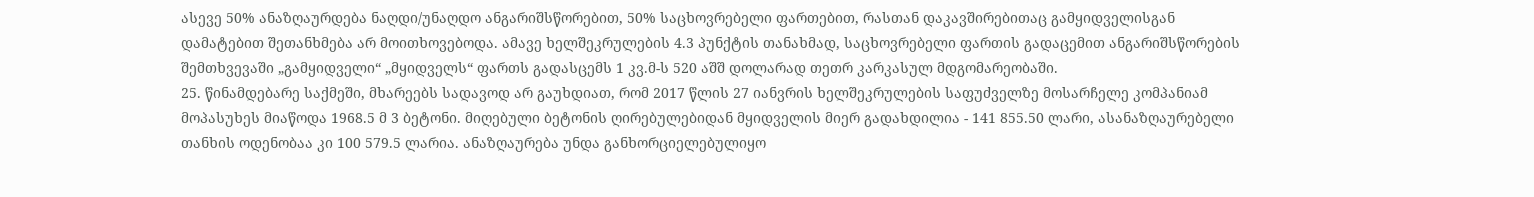ასევე 50% ანაზღაურდება ნაღდი/უნაღდო ანგარიშსწორებით, 50% საცხოვრებელი ფართებით, რასთან დაკავშირებითაც გამყიდველისგან დამატებით შეთანხმება არ მოითხოვებოდა. ამავე ხელშეკრულების 4.3 პუნქტის თანახმად, საცხოვრებელი ფართის გადაცემით ანგარიშსწორების შემთხვევაში „გამყიდველი“ „მყიდველს“ ფართს გადასცემს 1 კვ.მ-ს 520 აშშ დოლარად თეთრ კარკასულ მდგომარეობაში.
25. წინამდებარე საქმეში, მხარეებს სადავოდ არ გაუხდიათ, რომ 2017 წლის 27 იანვრის ხელშეკრულების საფუძველზე მოსარჩელე კომპანიამ მოპასუხეს მიაწოდა 1968.5 მ 3 ბეტონი. მიღებული ბეტონის ღირებულებიდან მყიდველის მიერ გადახდილია - 141 855.50 ლარი, ასანაზღაურებელი თანხის ოდენობაა კი 100 579.5 ლარია. ანაზღაურება უნდა განხორციელებულიყო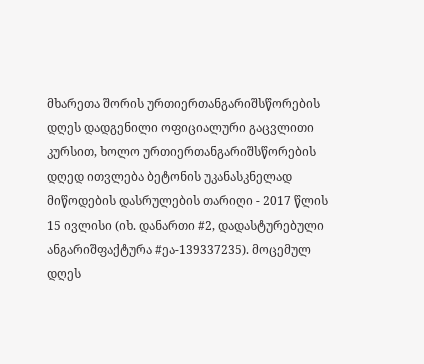მხარეთა შორის ურთიერთანგარიშსწორების დღეს დადგენილი ოფიციალური გაცვლითი კურსით, ხოლო ურთიერთანგარიშსწორების დღედ ითვლება ბეტონის უკანასკნელად მიწოდების დასრულების თარიღი - 2017 წლის 15 ივლისი (იხ. დანართი #2, დადასტურებული ანგარიშფაქტურა #ეა-139337235). მოცემულ დღეს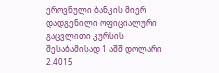ეროვნული ბანკის მიერ დადგენილი ოფიციალური გაცვლითი კურსის შესაბამისად 1 აშშ დოლარი 2.4015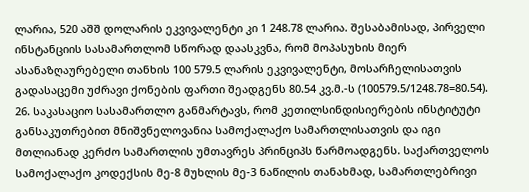ლარია, 520 აშშ დოლარის ეკვივალენტი კი 1 248.78 ლარია. შესაბამისად, პირველი ინსტანციის სასამართლომ სწორად დაასკვნა, რომ მოპასუხის მიერ ასანაზღაურებელი თანხის 100 579.5 ლარის ეკვივალენტი, მოსარჩელისათვის გადასაცემი უძრავი ქონების ფართი შეადგენს 80.54 კვ.მ.-ს (100579.5/1248.78=80.54).
26. საკასაციო სასამართლო განმარტავს, რომ კეთილსინდისიერების ინსტიტუტი განსაკუთრებით მნიშვნელოვანია სამოქალაქო სამართლისათვის და იგი მთლიანად კერძო სამართლის უმთავრეს პრინციპს წარმოადგენს. საქართველოს სამოქალაქო კოდექსის მე-8 მუხლის მე-3 ნაწილის თანახმად, სამართლებრივი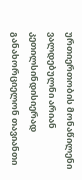ურთიერთობის მონაწილენი ვალდებულნი არიან კეთილსინდისიერად განახორციელონ თავიანთი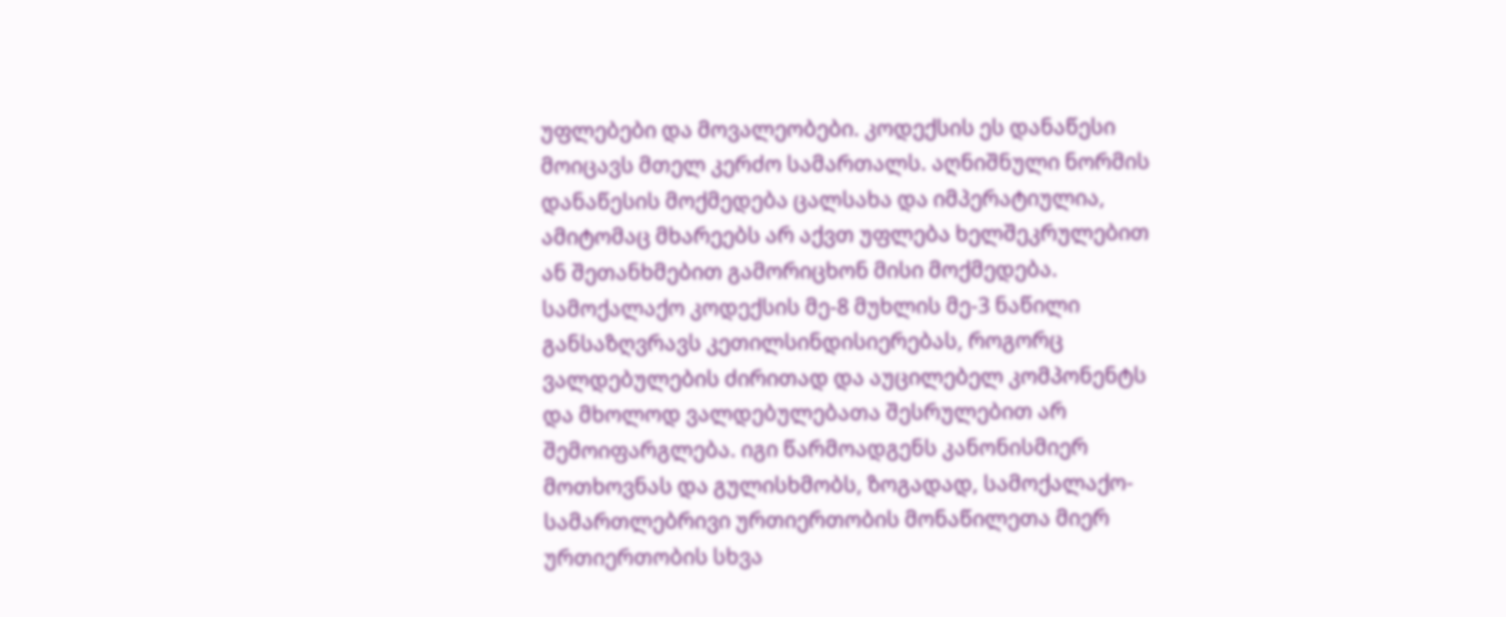უფლებები და მოვალეობები. კოდექსის ეს დანაწესი მოიცავს მთელ კერძო სამართალს. აღნიშნული ნორმის დანაწესის მოქმედება ცალსახა და იმპერატიულია, ამიტომაც მხარეებს არ აქვთ უფლება ხელშეკრულებით ან შეთანხმებით გამორიცხონ მისი მოქმედება. სამოქალაქო კოდექსის მე-8 მუხლის მე-3 ნაწილი განსაზღვრავს კეთილსინდისიერებას, როგორც ვალდებულების ძირითად და აუცილებელ კომპონენტს და მხოლოდ ვალდებულებათა შესრულებით არ შემოიფარგლება. იგი წარმოადგენს კანონისმიერ მოთხოვნას და გულისხმობს, ზოგადად, სამოქალაქო-სამართლებრივი ურთიერთობის მონაწილეთა მიერ ურთიერთობის სხვა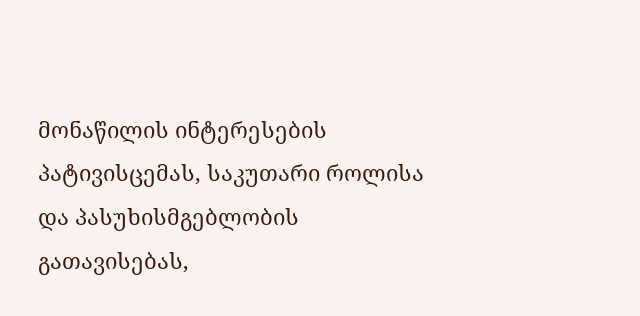მონაწილის ინტერესების პატივისცემას, საკუთარი როლისა და პასუხისმგებლობის გათავისებას,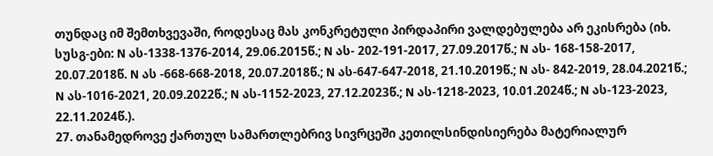თუნდაც იმ შემთხვევაში, როდესაც მას კონკრეტული პირდაპირი ვალდებულება არ ეკისრება (იხ. სუსგ-ები: N ას-1338-1376-2014, 29.06.2015წ.; N ას- 202-191-2017, 27.09.2017წ.; N ას- 168-158-2017, 20.07.2018წ. N ას -668-668-2018, 20.07.2018წ.; N ას-647-647-2018, 21.10.2019წ.; N ას- 842-2019, 28.04.2021წ.; N ას-1016-2021, 20.09.2022წ.; N ას-1152-2023, 27.12.2023წ.; N ას-1218-2023, 10.01.2024წ.; N ას-123-2023, 22.11.2024წ.).
27. თანამედროვე ქართულ სამართლებრივ სივრცეში კეთილსინდისიერება მატერიალურ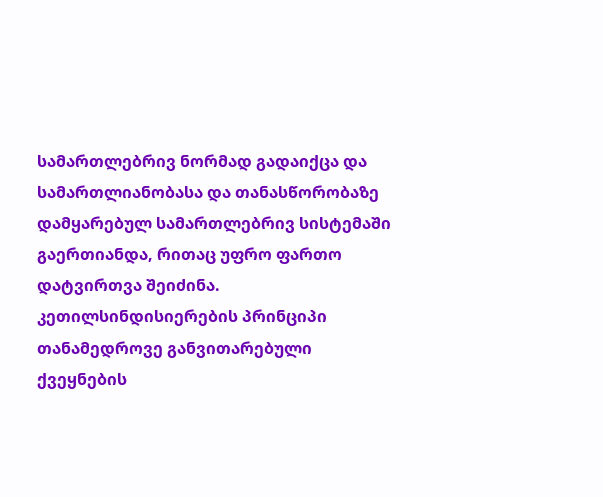სამართლებრივ ნორმად გადაიქცა და სამართლიანობასა და თანასწორობაზე დამყარებულ სამართლებრივ სისტემაში გაერთიანდა, რითაც უფრო ფართო დატვირთვა შეიძინა. კეთილსინდისიერების პრინციპი თანამედროვე განვითარებული ქვეყნების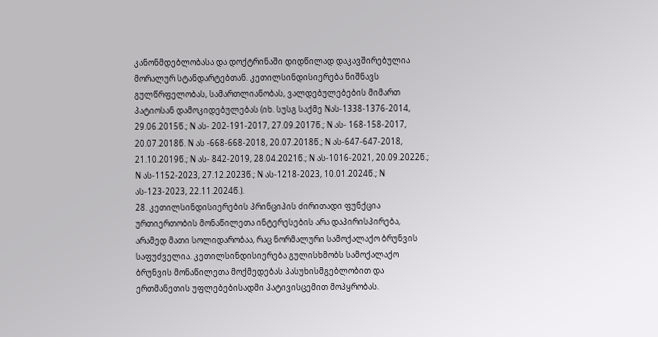კანონმდებლობასა და დოქტრინაში დიდწილად დაკავშირებულია მორალურ სტანდარტებთან. კეთილსინდისიერება ნიშნავს გულწრფელობას, სამართლიანობას, ვალდებულებების მიმართ პატიოსან დამოკიდებულებას (იხ. სუსგ საქმე Nას-1338-1376-2014, 29.06.2015წ.; N ას- 202-191-2017, 27.09.2017წ.; N ას- 168-158-2017, 20.07.2018წ. N ას -668-668-2018, 20.07.2018წ.; N ას-647-647-2018, 21.10.2019წ.; N ას- 842-2019, 28.04.2021წ.; N ას-1016-2021, 20.09.2022წ.; N ას-1152-2023, 27.12.2023წ.; N ას-1218-2023, 10.01.2024წ.; N ას-123-2023, 22.11.2024წ.).
28. კეთილსინდისიერების პრინციპის ძირითადი ფუნქცია ურთიერთობის მონაწილეთა ინტერესების არა დაპირისპირება, არამედ მათი სოლიდარობაა, რაც ნორმალური სამოქალაქო ბრუნვის საფუძველია. კეთილსინდისიერება გულისხმობს სამოქალაქო ბრუნვის მონაწილეთა მოქმედებას პასუხისმგებლობით და ერთმანეთის უფლებებისადმი პატივისცემით მოპყრობას.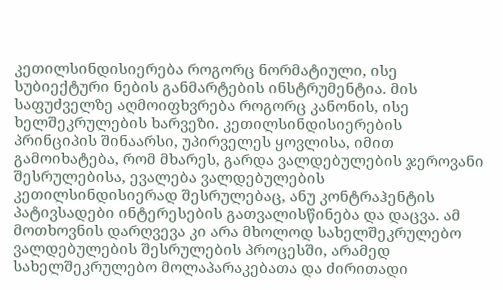კეთილსინდისიერება როგორც ნორმატიული, ისე სუბიექტური ნების განმარტების ინსტრუმენტია. მის საფუძველზე აღმოიფხვრება როგორც კანონის, ისე ხელშეკრულების ხარვეზი. კეთილსინდისიერების პრინციპის შინაარსი, უპირველეს ყოვლისა, იმით გამოიხატება, რომ მხარეს, გარდა ვალდებულების ჯეროვანი შესრულებისა, ევალება ვალდებულების კეთილსინდისიერად შესრულებაც, ანუ კონტრაჰენტის პატივსადები ინტერესების გათვალისწინება და დაცვა. ამ მოთხოვნის დარღვევა კი არა მხოლოდ სახელშეკრულებო ვალდებულების შესრულების პროცესში, არამედ სახელშეკრულებო მოლაპარაკებათა და ძირითადი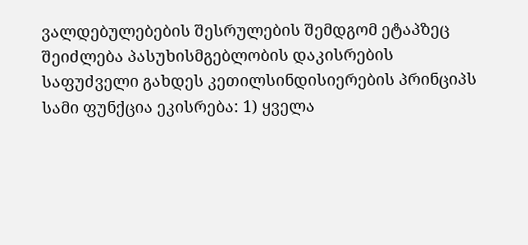ვალდებულებების შესრულების შემდგომ ეტაპზეც შეიძლება პასუხისმგებლობის დაკისრების საფუძველი გახდეს კეთილსინდისიერების პრინციპს სამი ფუნქცია ეკისრება: 1) ყველა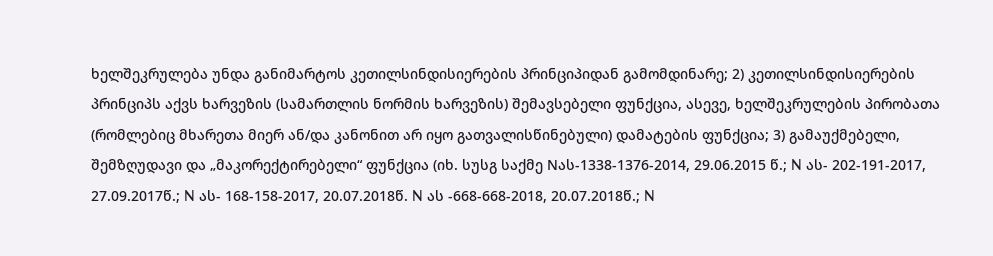ხელშეკრულება უნდა განიმარტოს კეთილსინდისიერების პრინციპიდან გამომდინარე; 2) კეთილსინდისიერების პრინციპს აქვს ხარვეზის (სამართლის ნორმის ხარვეზის) შემავსებელი ფუნქცია, ასევე, ხელშეკრულების პირობათა (რომლებიც მხარეთა მიერ ან/და კანონით არ იყო გათვალისწინებული) დამატების ფუნქცია; 3) გამაუქმებელი, შემზღუდავი და „მაკორექტირებელი“ ფუნქცია (იხ. სუსგ საქმე Nას-1338-1376-2014, 29.06.2015 წ.; N ას- 202-191-2017, 27.09.2017წ.; N ას- 168-158-2017, 20.07.2018წ. N ას -668-668-2018, 20.07.2018წ.; N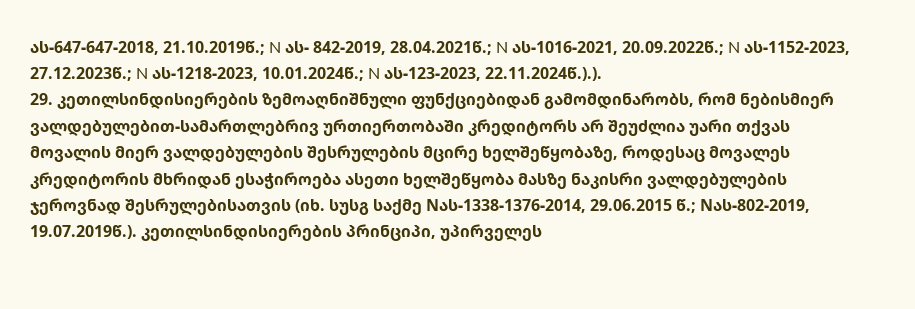ას-647-647-2018, 21.10.2019წ.; N ას- 842-2019, 28.04.2021წ.; N ას-1016-2021, 20.09.2022წ.; N ას-1152-2023, 27.12.2023წ.; N ას-1218-2023, 10.01.2024წ.; N ას-123-2023, 22.11.2024წ.).).
29. კეთილსინდისიერების ზემოაღნიშნული ფუნქციებიდან გამომდინარობს, რომ ნებისმიერ ვალდებულებით-სამართლებრივ ურთიერთობაში კრედიტორს არ შეუძლია უარი თქვას მოვალის მიერ ვალდებულების შესრულების მცირე ხელშეწყობაზე, როდესაც მოვალეს კრედიტორის მხრიდან ესაჭიროება ასეთი ხელშეწყობა მასზე ნაკისრი ვალდებულების ჯეროვნად შესრულებისათვის (იხ. სუსგ საქმე Nას-1338-1376-2014, 29.06.2015 წ.; Nას-802-2019, 19.07.2019წ.). კეთილსინდისიერების პრინციპი, უპირველეს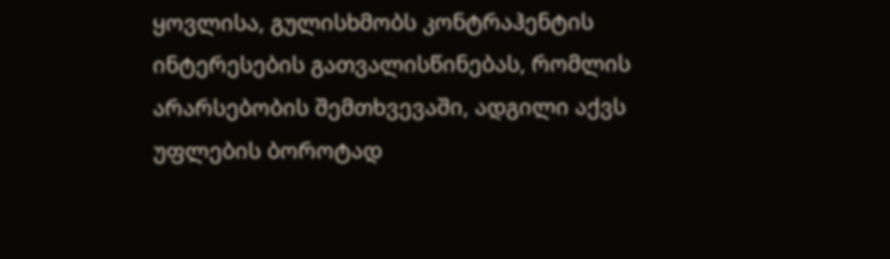ყოვლისა, გულისხმობს კონტრაჰენტის ინტერესების გათვალისწინებას, რომლის არარსებობის შემთხვევაში, ადგილი აქვს უფლების ბოროტად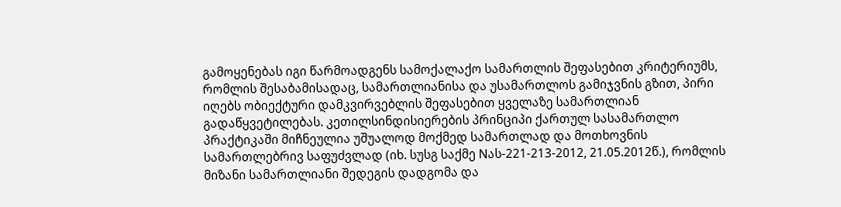გამოყენებას იგი წარმოადგენს სამოქალაქო სამართლის შეფასებით კრიტერიუმს, რომლის შესაბამისადაც, სამართლიანისა და უსამართლოს გამიჯვნის გზით, პირი იღებს ობიექტური დამკვირვებლის შეფასებით ყველაზე სამართლიან გადაწყვეტილებას. კეთილსინდისიერების პრინციპი ქართულ სასამართლო პრაქტიკაში მიჩნეულია უშუალოდ მოქმედ სამართლად და მოთხოვნის სამართლებრივ საფუძვლად (იხ. სუსგ საქმე Nას-221-213-2012, 21.05.2012წ.), რომლის მიზანი სამართლიანი შედეგის დადგომა და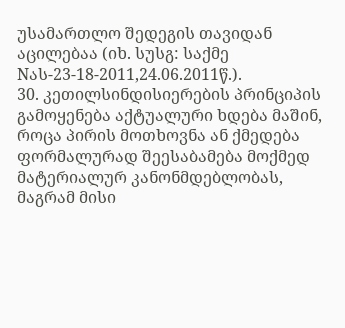უსამართლო შედეგის თავიდან აცილებაა (იხ. სუსგ: საქმე Nას-23-18-2011,24.06.2011წ.).
30. კეთილსინდისიერების პრინციპის გამოყენება აქტუალური ხდება მაშინ, როცა პირის მოთხოვნა ან ქმედება ფორმალურად შეესაბამება მოქმედ მატერიალურ კანონმდებლობას, მაგრამ მისი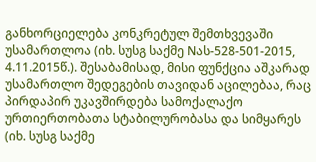განხორციელება კონკრეტულ შემთხვევაში უსამართლოა (იხ. სუსგ საქმე Nას-528-501-2015, 4.11.2015წ.). შესაბამისად, მისი ფუნქცია აშკარად უსამართლო შედეგების თავიდან აცილებაა, რაც პირდაპირ უკავშირდება სამოქალაქო ურთიერთობათა სტაბილურობასა და სიმყარეს (იხ. სუსგ საქმე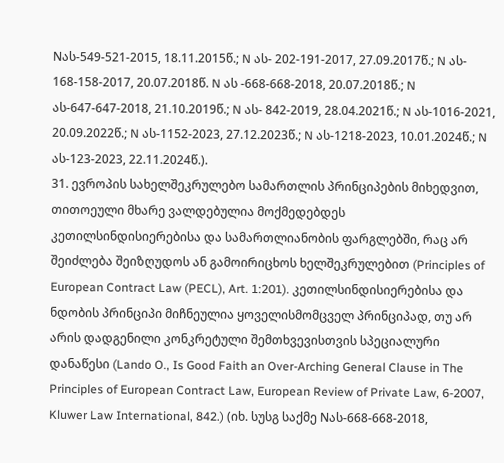Nას-549-521-2015, 18.11.2015წ.; N ას- 202-191-2017, 27.09.2017წ.; N ას- 168-158-2017, 20.07.2018წ. N ას -668-668-2018, 20.07.2018წ.; N ას-647-647-2018, 21.10.2019წ.; N ას- 842-2019, 28.04.2021წ.; N ას-1016-2021, 20.09.2022წ.; N ას-1152-2023, 27.12.2023წ.; N ას-1218-2023, 10.01.2024წ.; N ას-123-2023, 22.11.2024წ.).
31. ევროპის სახელშეკრულებო სამართლის პრინციპების მიხედვით, თითოეული მხარე ვალდებულია მოქმედებდეს კეთილსინდისიერებისა და სამართლიანობის ფარგლებში, რაც არ შეიძლება შეიზღუდოს ან გამოირიცხოს ხელშეკრულებით (Principles of European Contract Law (PECL), Art. 1:201). კეთილსინდისიერებისა და ნდობის პრინციპი მიჩნეულია ყოველისმომცველ პრინციპად, თუ არ არის დადგენილი კონკრეტული შემთხვევისთვის სპეციალური დანაწესი (Lando O., Is Good Faith an Over-Arching General Clause in The Principles of European Contract Law, European Review of Private Law, 6-2007, Kluwer Law International, 842.) (იხ. სუსგ საქმე Nას-668-668-2018,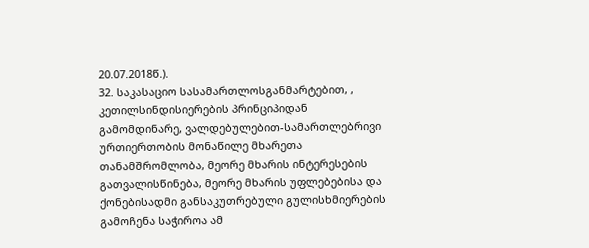20.07.2018წ.).
32. საკასაციო სასამართლოსგანმარტებით, , კეთილსინდისიერების პრინციპიდან გამომდინარე, ვალდებულებით-სამართლებრივი ურთიერთობის მონაწილე მხარეთა თანამშრომლობა, მეორე მხარის ინტერესების გათვალისწინება, მეორე მხარის უფლებებისა და ქონებისადმი განსაკუთრებული გულისხმიერების გამოჩენა საჭიროა ამ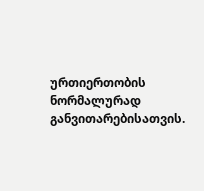ურთიერთობის ნორმალურად განვითარებისათვის.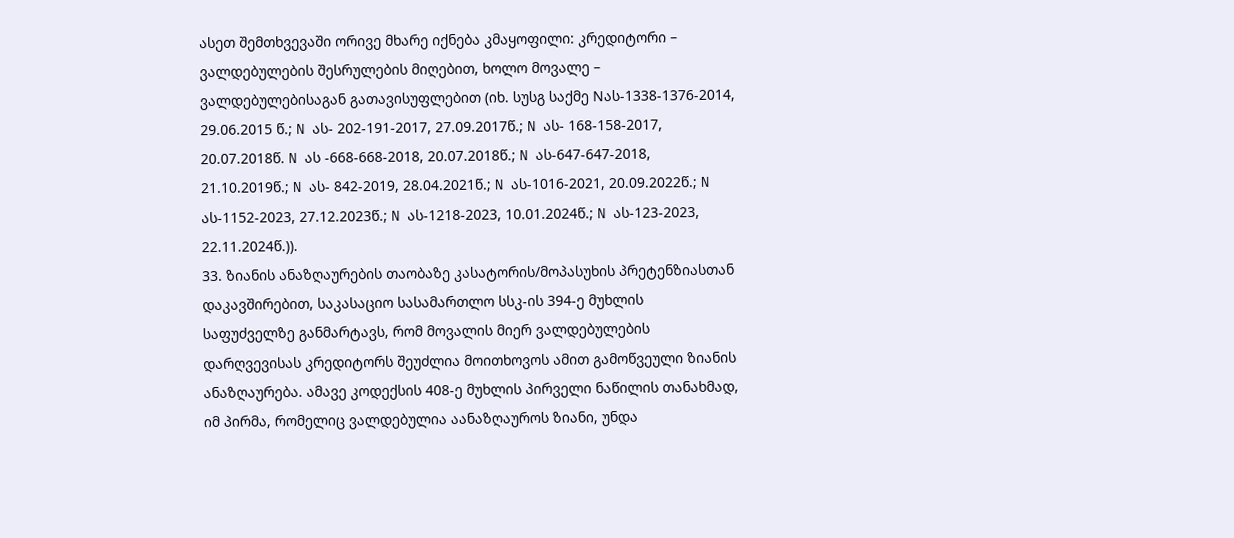ასეთ შემთხვევაში ორივე მხარე იქნება კმაყოფილი: კრედიტორი – ვალდებულების შესრულების მიღებით, ხოლო მოვალე – ვალდებულებისაგან გათავისუფლებით (იხ. სუსგ საქმე Nას-1338-1376-2014, 29.06.2015 წ.; N ას- 202-191-2017, 27.09.2017წ.; N ას- 168-158-2017, 20.07.2018წ. N ას -668-668-2018, 20.07.2018წ.; N ას-647-647-2018, 21.10.2019წ.; N ას- 842-2019, 28.04.2021წ.; N ას-1016-2021, 20.09.2022წ.; N ას-1152-2023, 27.12.2023წ.; N ას-1218-2023, 10.01.2024წ.; N ას-123-2023, 22.11.2024წ.)).
33. ზიანის ანაზღაურების თაობაზე კასატორის/მოპასუხის პრეტენზიასთან დაკავშირებით, საკასაციო სასამართლო სსკ-ის 394-ე მუხლის საფუძველზე განმარტავს, რომ მოვალის მიერ ვალდებულების დარღვევისას კრედიტორს შეუძლია მოითხოვოს ამით გამოწვეული ზიანის ანაზღაურება. ამავე კოდექსის 408-ე მუხლის პირველი ნაწილის თანახმად, იმ პირმა, რომელიც ვალდებულია აანაზღაუროს ზიანი, უნდა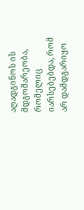აღადგინოს ის მდგომარეობა, რომელიც იარსებებდა, რომ არ დამდგარიყო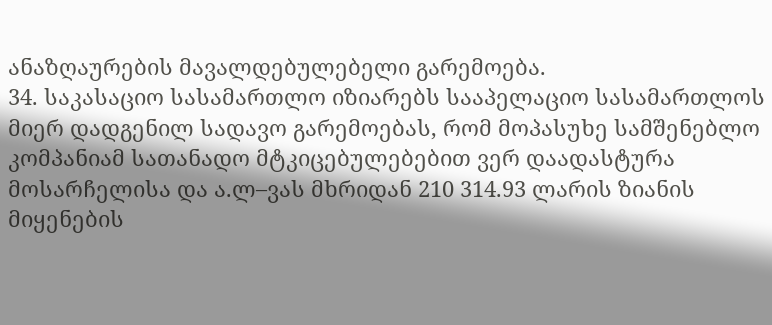ანაზღაურების მავალდებულებელი გარემოება.
34. საკასაციო სასამართლო იზიარებს სააპელაციო სასამართლოს მიერ დადგენილ სადავო გარემოებას, რომ მოპასუხე სამშენებლო კომპანიამ სათანადო მტკიცებულებებით ვერ დაადასტურა მოსარჩელისა და ა.ლ–ვას მხრიდან 210 314.93 ლარის ზიანის მიყენების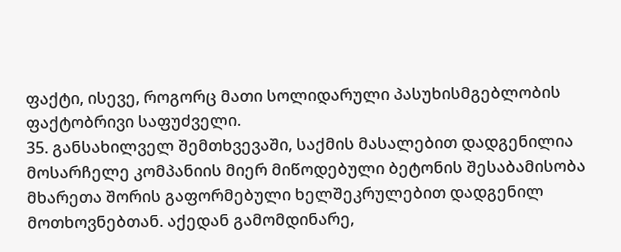ფაქტი, ისევე, როგორც მათი სოლიდარული პასუხისმგებლობის ფაქტობრივი საფუძველი.
35. განსახილველ შემთხვევაში, საქმის მასალებით დადგენილია მოსარჩელე კომპანიის მიერ მიწოდებული ბეტონის შესაბამისობა მხარეთა შორის გაფორმებული ხელშეკრულებით დადგენილ მოთხოვნებთან. აქედან გამომდინარე,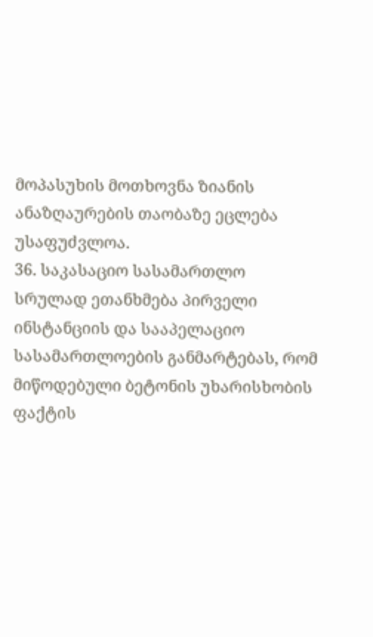მოპასუხის მოთხოვნა ზიანის ანაზღაურების თაობაზე ეცლება უსაფუძვლოა.
36. საკასაციო სასამართლო სრულად ეთანხმება პირველი ინსტანციის და სააპელაციო სასამართლოების განმარტებას, რომ მიწოდებული ბეტონის უხარისხობის ფაქტის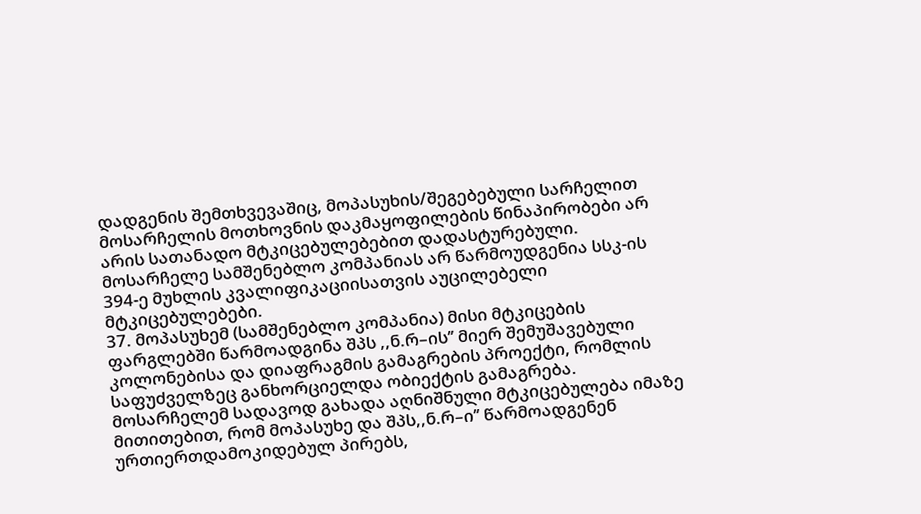დადგენის შემთხვევაშიც, მოპასუხის/შეგებებული სარჩელით მოსარჩელის მოთხოვნის დაკმაყოფილების წინაპირობები არ არის სათანადო მტკიცებულებებით დადასტურებული. მოსარჩელე სამშენებლო კომპანიას არ წარმოუდგენია სსკ-ის 394-ე მუხლის კვალიფიკაციისათვის აუცილებელი მტკიცებულებები.
37. მოპასუხემ (სამშენებლო კომპანია) მისი მტკიცების ფარგლებში წარმოადგინა შპს ,,ნ.რ–ის’’ მიერ შემუშავებული კოლონებისა და დიაფრაგმის გამაგრების პროექტი, რომლის საფუძველზეც განხორციელდა ობიექტის გამაგრება. მოსარჩელემ სადავოდ გახადა აღნიშნული მტკიცებულება იმაზე მითითებით, რომ მოპასუხე და შპს,,ნ.რ–ი’’ წარმოადგენენ ურთიერთდამოკიდებულ პირებს,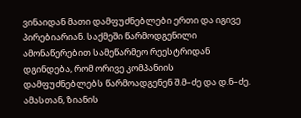ვინაიდან მათი დამფუძნებლები ერთი და იგივე პირებიარიან. საქმეში წარმოდგენილი ამონაწერებით სამეწარმეო რეესტრიდან დგინდება, რომ ორივე კომპანიის დამფუძნებლებს წარმოადგენენ შ.მ–ძე და დ.ნ–ძე. ამასთან, ზიანის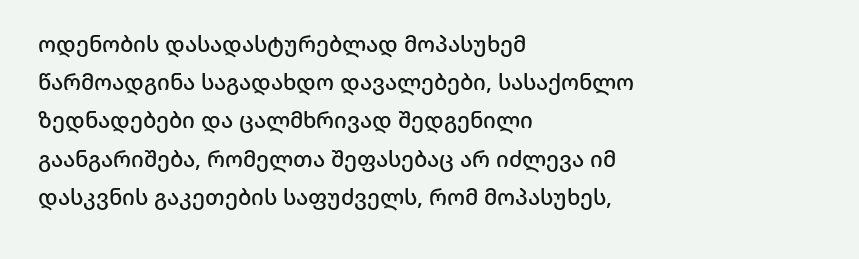ოდენობის დასადასტურებლად მოპასუხემ წარმოადგინა საგადახდო დავალებები, სასაქონლო ზედნადებები და ცალმხრივად შედგენილი გაანგარიშება, რომელთა შეფასებაც არ იძლევა იმ დასკვნის გაკეთების საფუძველს, რომ მოპასუხეს,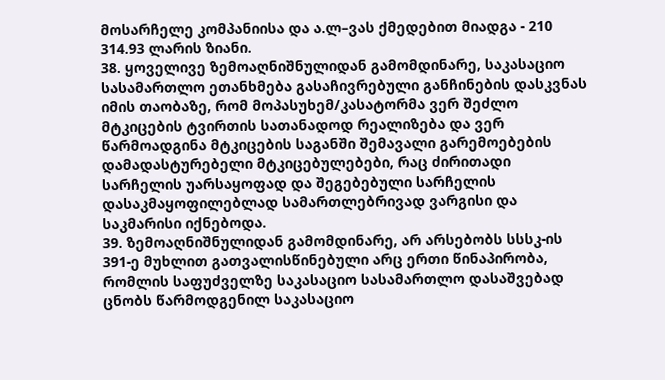მოსარჩელე კომპანიისა და ა.ლ–ვას ქმედებით მიადგა - 210 314.93 ლარის ზიანი.
38. ყოველივე ზემოაღნიშნულიდან გამომდინარე, საკასაციო სასამართლო ეთანხმება გასაჩივრებული განჩინების დასკვნას იმის თაობაზე, რომ მოპასუხემ/კასატორმა ვერ შეძლო მტკიცების ტვირთის სათანადოდ რეალიზება და ვერ წარმოადგინა მტკიცების საგანში შემავალი გარემოებების დამადასტურებელი მტკიცებულებები, რაც ძირითადი სარჩელის უარსაყოფად და შეგებებული სარჩელის დასაკმაყოფილებლად სამართლებრივად ვარგისი და საკმარისი იქნებოდა.
39. ზემოაღნიშნულიდან გამომდინარე, არ არსებობს სსსკ-ის 391-ე მუხლით გათვალისწინებული არც ერთი წინაპირობა, რომლის საფუძველზე საკასაციო სასამართლო დასაშვებად ცნობს წარმოდგენილ საკასაციო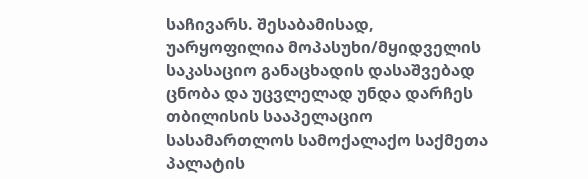საჩივარს. შესაბამისად, უარყოფილია მოპასუხი/მყიდველის საკასაციო განაცხადის დასაშვებად ცნობა და უცვლელად უნდა დარჩეს თბილისის სააპელაციო სასამართლოს სამოქალაქო საქმეთა პალატის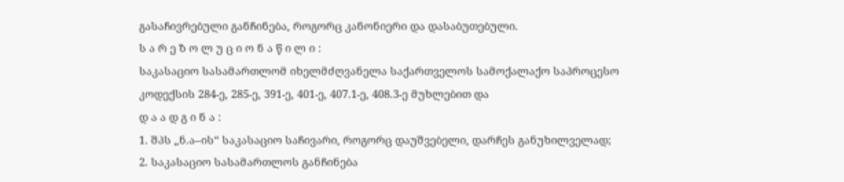გასაჩივრებული განჩინება, როგორც კანონიერი და დასაბუთებული.
ს ა რ ე ზ ო ლ უ ც ი ო ნ ა წ ი ლ ი :
საკასაციო სასამართლომ იხელმძღვანელა საქართველოს სამოქალაქო საპროცესო კოდექსის 284-ე, 285-ე, 391-ე, 401-ე, 407.1-ე, 408.3-ე მუხლებით და
დ ა ა დ გ ი ნ ა :
1. შპს „ნ.ა–ის“ საკასაციო საჩივარი, როგორც დაუშვებელი, დარჩეს განუხილველად;
2. საკასაციო სასამართლოს განჩინება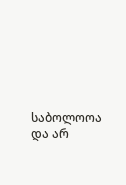საბოლოოა და არ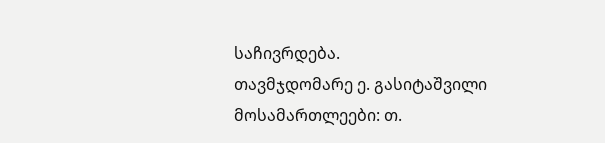საჩივრდება.
თავმჯდომარე ე. გასიტაშვილი
მოსამართლეები: თ.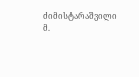ძიმისტარაშვილი
მ.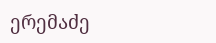ერემაძე